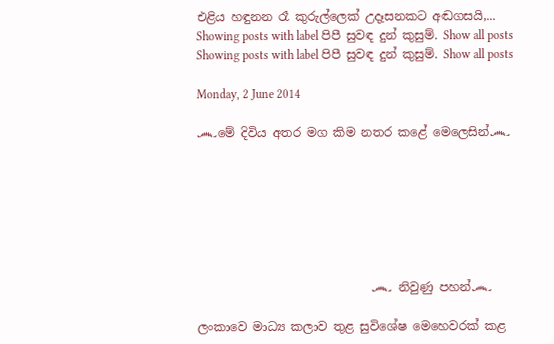එළිය හඳුනන රෑ කුරුල්ලෙක් උදෑසනකට අඬගසයි,...
Showing posts with label පිපී සුවඳ දුන් කුසුම්. Show all posts
Showing posts with label පිපී සුවඳ දුන් කුසුම්. Show all posts

Monday, 2 June 2014

෴මේ දිවිය අතර මග කිම නතර කළේ මෙලෙසින්෴







                             ෴ නිවුණු පහන්෴

ලංකාවෙ මාධ්‍ය කලාව තුළ සුවිශේෂ මෙහෙවරක් කළ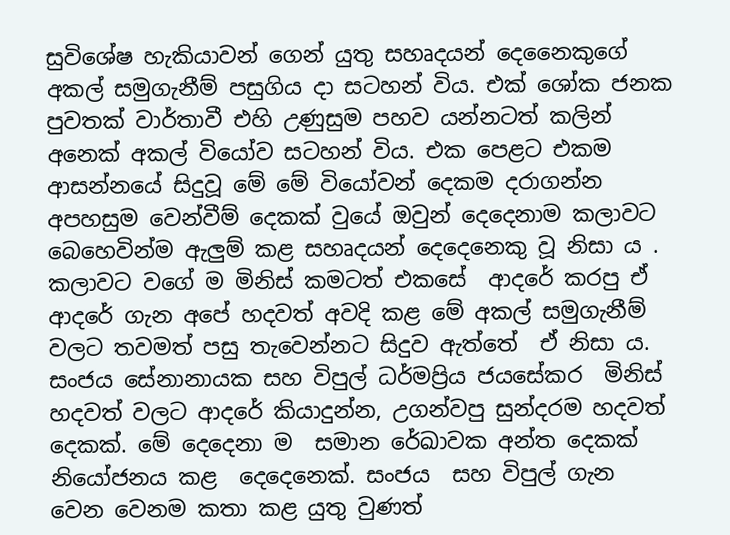සුවිශේෂ හැකියාවන් ගෙන් යුතු සහෘදයන් දෙනෛකුගේ අකල් සමුගැනීම් පසුගිය දා සටහන් විය. එක් ශෝක ජනක පුවතක් වාර්තාවී එහි උණුසුම පහව යන්නටත් කලින් අනෙක් අකල් වියෝව සටහන් විය. එක පෙළට එකම ආසන්නයේ සිදුවූ මේ මේ වියෝවන් දෙකම දරාගන්න අපහසුම වෙන්වීම් දෙකක් වුයේ ඔවුන් දෙදෙනාම කලාවට බෙහෙවින්ම ඇලුම් කළ සහෘදයන් දෙදෙනෙකු වූ නිසා ය . කලාවට වගේ ම මිනිස් කමටත් එකසේ  ආදරේ කරපු ඒ ආදරේ ගැන අපේ හදවත් අවදි කළ මේ අකල් සමුගැනීම් වලට තවමත් පසු තැවෙන්නට සිදුව ඇත්තේ  ඒ නිසා ය. සංජය සේනානායක සහ විපුල් ධර්මප්‍රිය ජයසේකර  මිනිස් හදවත් වලට ආදරේ කියාදුන්න, උගන්වපු සුන්දරම හදවත් දෙකක්. මේ දෙදෙනා ම  සමාන රේඛාවක අන්ත දෙකක් නියෝජනය කළ  දෙදෙනෙක්. සංජය  සහ විපුල් ගැන වෙන වෙනම කතා කළ යුතු වුණත්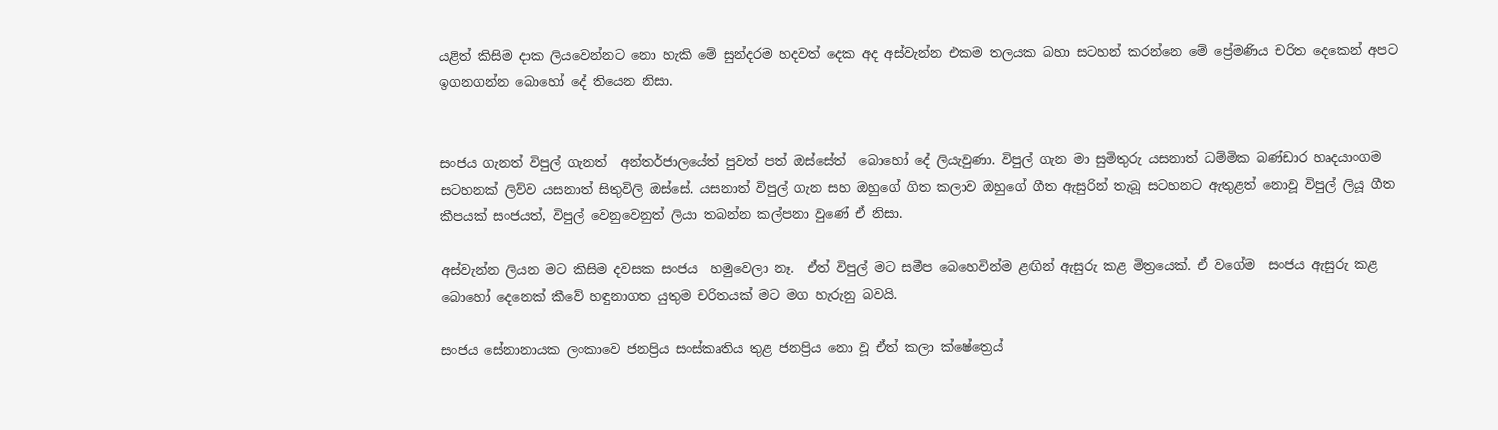යළිත් කිසිම දාක ලියවෙන්නට නො හැකි මේ සුන්දරම හදවත් දෙක අද අස්වැන්න එකම තලයක බහා සටහන් කරන්නෙ මේ ප්‍රේමණිය චරිත දෙකෙන් අපට ඉගනගන්න බොහෝ දේ තියෙන නිසා.


සංජය ගැනත් විපුල් ගැනත්  අන්තර්ජාලයේත් පුවත් පත් ඔස්සේත්  බොහෝ දේ ලියැවුණා. විපුල් ගැන මා සුමිතුරු යසනාත් ධම්මික බණ්ඩාර හෘදයාංගම සටහනක් ලිව්ව යසනාත් සිතුවිලි ඔස්සේ. යසනාත් විපුල් ගැන සහ ඔහුගේ ගිත කලාව ඔහුගේ ගීත ඇසුරින් තැබූ සටහනට ඇතුළත් නොවූ විපුල් ලියූ ගීත කීපයක් සංජයත්, විපුල් වෙනුවෙනුත් ලියා තබන්න කල්පනා වුණේ ඒ නිසා.

අස්වැන්න ලියන මට කිසිම දවසක සංජය  හමුවෙලා නෑ.  ඒත් විපුල් ම‍ට සමීප බෙහෙවින්ම ළඟින් ඇසුරු කළ මිත්‍රයෙක්. ඒ වගේම  සංජය ඇසුරු කළ බොහෝ දෙනෙක් කීවේ හඳුනාගත යුතුම චරිතයක් මට මග හැරුනු බවයි.

සංජය සේනානායක ලංකාවෙ ජනප්‍රිය සංස්කෘතිය තුළ ජනප්‍රිය නො වූ ඒත් කලා ක්ෂේත්‍රෙය්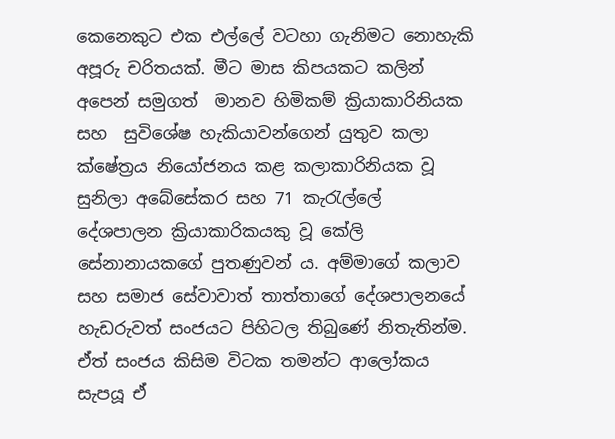කෙනෙකුට එක එල්ලේ වටහා ගැනිමට නොහැකි අපූරු චරිතයක්. මීට මාස කිපයකට කලින්  අපෙන් සමුගත්  මානව හිමිකම් ක්‍රියාකාරිනියක සහ  සුවිශේෂ හැකියාවන්ගෙන් යුතුව කලා ක්ෂේත්‍රය නියෝජනය කළ කලාකාරිනියක වූ සුනිලා අබේසේකර සහ 71 කැරැල්ලේ  දේශපාලන ක්‍රියාකාරිකයකු වූ කේලි සේනානායකගේ පුතණුවන් ය. අම්මාගේ කලාව සහ සමාජ සේවාවාත් තාත්තාගේ දේශපාලනයේ හැඩරුවත් සංජයට පිහිටල තිබුණේ නිතැතින්ම. ඒත් සංජය කිසිම විටක තමන්ට ආලෝකය සැපයූ ඒ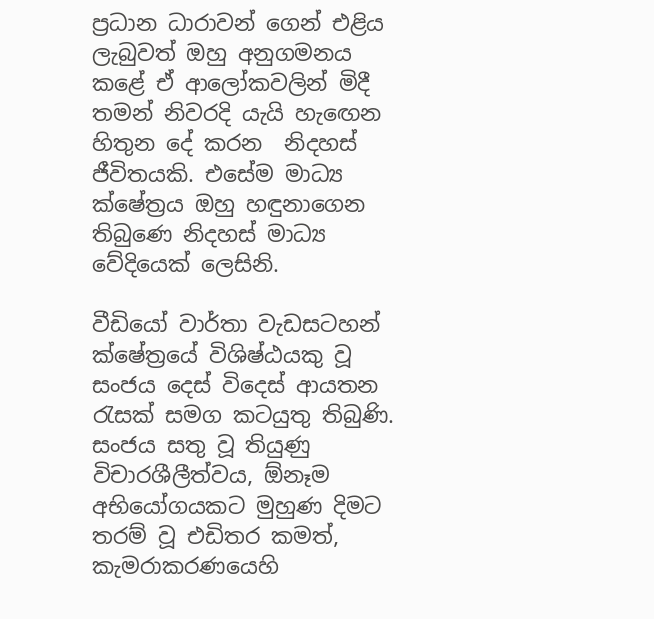ප්‍රධාන ධාරාවන් ගෙන් එළිය ලැබුවත් ඔහු අනුගමනය කළේ ඒ ආලෝකවලින් මිදී තමන් නිවරදි යැයි හැඟෙන හිතුන දේ කරන  නිදහස් ජීවිතයකි. එසේම මාධ්‍ය ක්ෂේත්‍රය ඔහු හඳුනාගෙන තිබුණෙ නිදහස් මාධ්‍ය වේදියෙක් ලෙසිනි.

වීඩියෝ වාර්තා වැඩසටහන් ක්ෂේත්‍රයේ විශිෂ්ඨයකු වූ සංජය දෙස් විදෙස් ආයතන රැසක් සමග කටයුතු තිබුණි. සංජය සතු වූ තියුණු විචාරශීලීත්වය, ඕනෑම අභියෝගයකට මුහුණ දිමට තරම් වූ එඩිතර කමත්, කැමරාකරණයෙහි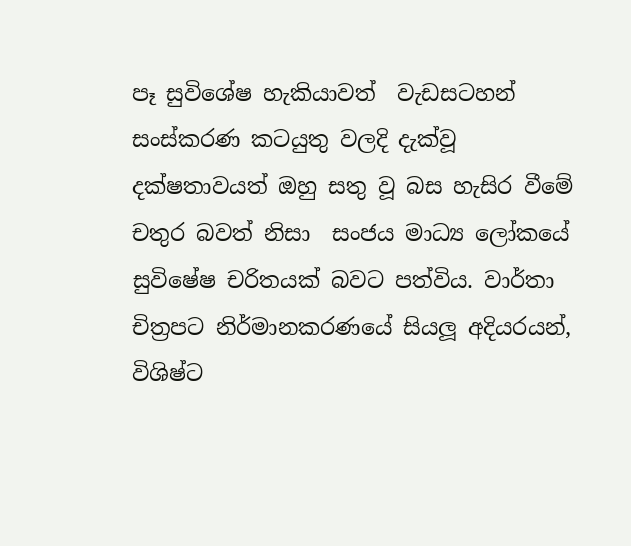පෑ සුවිශේෂ හැකියාවත්  වැඩසටහන් සංස්කරණ කටයුතු වලදි දැක්වූ දක්ෂතාවයත් ඔහු සතු වූ බස හැසිර වීමේ චතුර බවත් නිසා  සංජය මාධ්‍ය ලෝකයේ සුවිෂේෂ චරිතයක් බවට පත්විය. වාර්තා චිත්‍රපට නිර්මානකරණයේ සියලූ අදියරයන්, විශිෂ්ට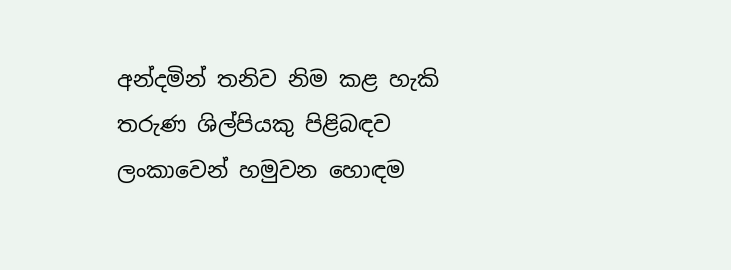අන්දමින් තනිව නිම කළ හැකි තරුණ ශිල්පියකු පිළිබඳව ලංකාවෙන් හමුවන හොඳම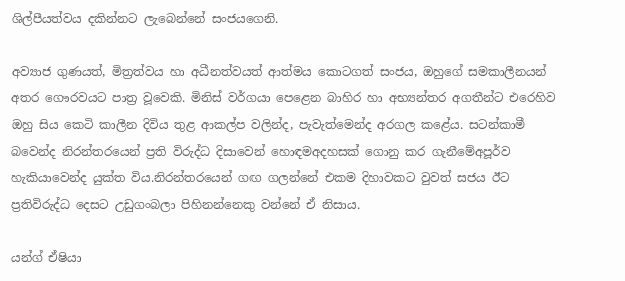ශිල්පීයත්වය දකින්නට ලැබෙන්නේ සංජයගෙනි.

අව්‍යාජ ගුණයත්, මිත්‍රත්වය හා අධීනත්වයත් ආත්මය කොටගත් සංජය, ඔහුගේ සමකාලීනයන් අතර ගෞරවයට පාත්‍ර වූවෙකි. මිනිස් වර්ගයා පෙළෙන බාහිර හා අභ්‍යන්තර අගතීන්ට එරෙහිව ඔහු සිය කෙටි කාලීන දිවිය තුළ ආකල්ප වලින්ද, පැවැත්මෙන්ද අරගල කළේය. සටන්කාමී බවෙන්ද නිරන්තරයෙන් ප්‍රති විරුද්ධ දිසාවෙන් හොඳමඅදහසක් ගොනු කර ගැනීමේඅපූර්ව හැකියාවෙන්ද යුක්ත විය.නිරන්තරයෙන් ගඟ ගලන්නේ එකම දිහාවකට වුවත් සජය ඊට ප්‍රතිවිරුද්ධ දෙසට උඩුගංබලා පිහිනන්නෙකු වන්නේ ඒ නිසාය.

යන්ග් ඒෂියා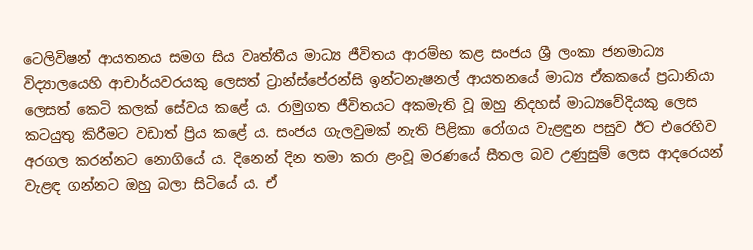ටෙලිවිෂන් ආයතනය සමග සිය වෘත්තීය මාධ්‍ය ජීවිතය ආරම්භ කළ සංජය ශ්‍රී ලංකා ජනමාධ්‍ය විද්‍යාලයෙහි ආචාර්යවරයකු ලෙසත් ට්‍රාන්ස්පේරන්සි ඉන්ටනැෂනල් ආයතනයේ මාධ්‍ය ඒකකයේ ප්‍රධානියා ලෙසත් කෙටි කලක් සේවය කළේ ය. රාමුගත ජීවිතයට අකමැති වූ ඔහු නිදහස් මාධ්‍යවේදියකු ලෙස කටයුතු කිරීමට වඩාත් ප්‍රිය කළේ ය. සංජය ගැලවුමක් නැති පිළිකා රෝගය වැළඳුන පසුව ඊට එරෙහිව අරගල කරන්නට නොගියේ ය. දිනෙන් දින තමා කරා ළංවූ මරණයේ සීතල බව උණුසුම් ලෙස ආදරෙයන් වැළඳ ගන්නට ඔහු බලා සිටියේ ය. ඒ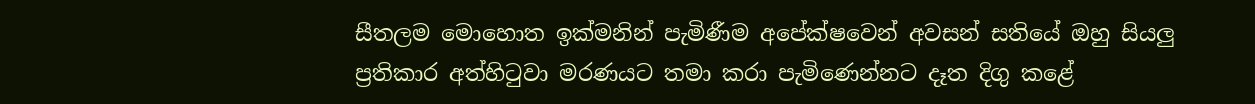සීතලම මොහොත ඉක්මනින් පැමිණීම අපේක්ෂවෙන් අවසන් සතියේ ඔහු සියලු ප්‍රතිකාර අත්හිටුවා මරණයට තමා කරා පැමිණෙන්නට දෑත දිගු කළේ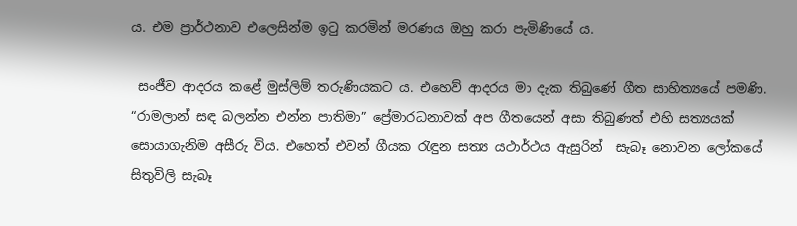ය. එම ප්‍රාර්ථනාව එලෙසින්ම ඉටු කරමින් මරණය ඔහු කරා පැමිණියේ ය.

 සංජීව ආදරය කළේ මුස්ලිම් තරුණියකට ය. එහෙව් ආදරය මා දැක තිබුණේ ගීත සාහිත්‍යයේ පමණි. “රාමලාන් සඳ බලන්න එන්න පාතිමා” ප්‍රේමාරධනාවක් අප ගීතයෙන් අසා තිබුණත් එහි සත්‍යයක් සොයාගැනිම අසීරු විය. එහෙත් එවන් ගීයක රැඳුන සත්‍ය යථාර්ථය ඇසුරින්  සැබෑ නොවන ලෝකයේ සිතුවිලි සැබෑ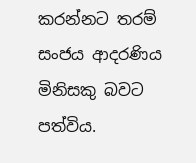කරන්නට තරම් සංජය ආදරණිය මිනිසකු බවට පත්විය.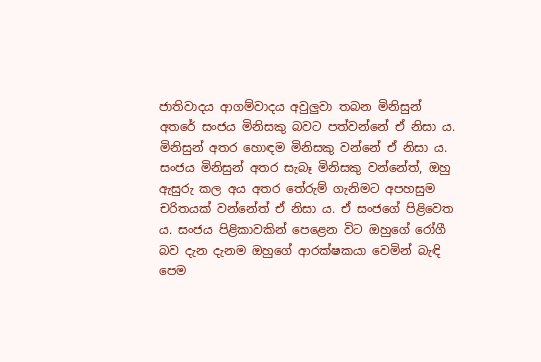ජාතිවාදය ආගම්වාදය අවුලුවා තබන මිනිසුන් අතරේ සංජය මිනිසකු බවට පත්වන්නේ ඒ නිසා ය. මිනිසුන් අතර හොඳම මිනිසකු වන්නේ ඒ නිසා ය. සංජය මිනිසුන් අතර සැබෑ මිනිසකු වන්නේත්, ඔහු ඇසුරු කල අය අතර තේරුම් ගැනිමට අපහසුම චරිතයක් වන්නේත් ඒ නිසා ය. ඒ සංජගේ පිළිවෙත ය. සංජය පිළිකාවකින් පෙළෙන විට ඔහුගේ රෝගී බව දැන දැනම ඔහුගේ ආරක්ෂකයා වෙමින් බැඳි පෙම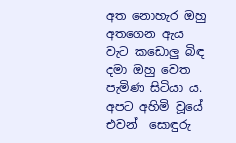අත නොහැර ඔහු අතගෙන ඇය වැට කඩොලු බිඳ දමා ඔහු වෙත පැමිණ සිටියා ය. අපට අහිමි වූයේ එවන්  සොඳුරු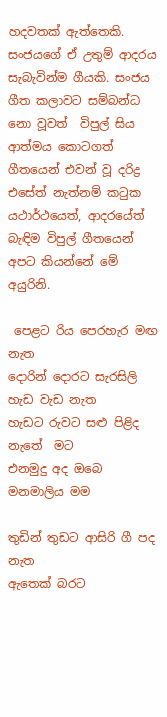හදවතක් ඇත්තෙකි. සංජයගේ ඒ උතුම් ආදරය සැබැවින්ම ගීයකි. සංජය ගීත කලාවට සම්බන්ධ නො වූවත්  විපුල් සිය ආත්මය කොටගත් ගීතයෙන් එවන් වූ දරිද්‍ර එසේත් නැත්නම් කටුක යථාර්ථයෙත්, ආදරයේත් බැඳිම විපුල් ගීතයෙන් අපට කියන්නේ මේ අයුරිනි.

 පෙළට රිය පෙරහැර මඟ නැත
දොරින් දොරට සැරසිලි හැඩ වැඩ නැත
හැඩට රුවට සළු පිළිද නැතේ  මට
එනමුදු අද ඔබෙ මනමාලිය මම

තුඩින් තුඩට ආසිරි ගී පද නැත
ඇතෙක් බරට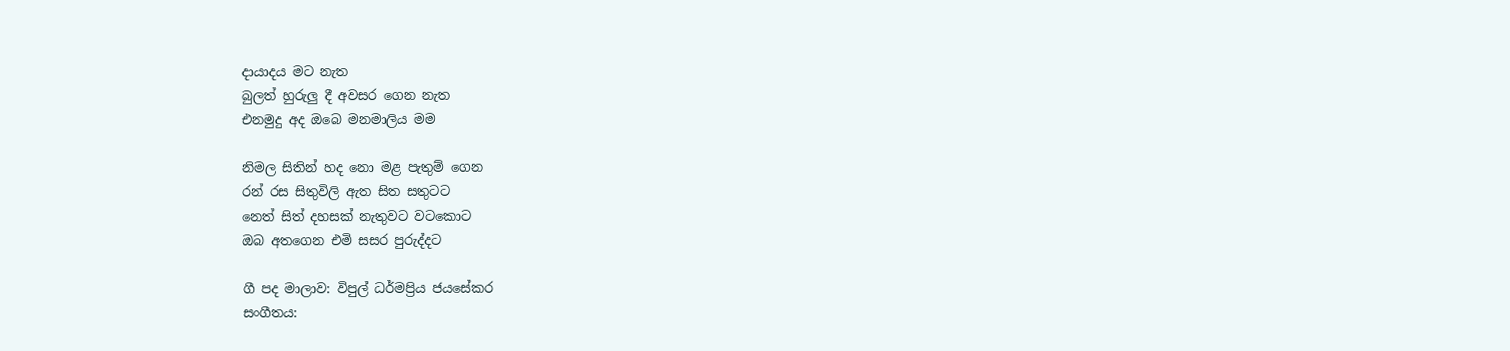දායාදය මට නැත
බුලත් හුරුලු දී අවසර ගෙන නැත
එනමුදු අද ඔබෙ මනමාලිය මම

නිමල සිතින් හද නො මළ පැතුම් ගෙන
රන් රස සිතුවිලි ඇත සිත සතුටට
නෙත් සිත් දහසක් නැතුවට වටකොට
ඔබ අතගෙන එමි සසර පුරුද්දට

ගී පද මාලාව: විපුල් ධර්මප්‍රිය ජයසේකර
සංගීතය: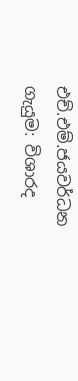එච්.එම්.ජයවර්ධන
ගැයුම: විශාරද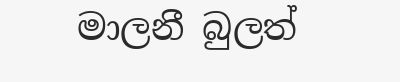මාලනී බුලත්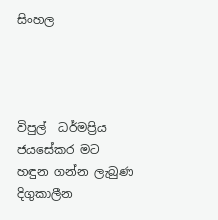සිංහල




විපුල්  ධර්මප්‍රිය ජයසේකර මට හඳුන ගන්න ලැබුණ දිගුකාලීන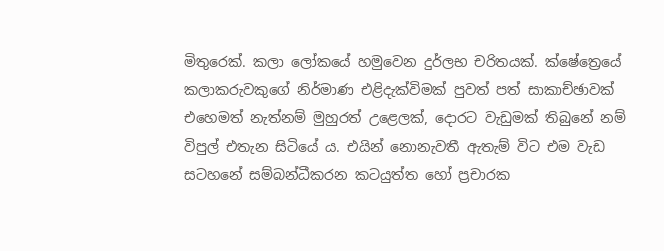මිතුරෙක්. කලා ලෝකයේ හමුවෙන දුර්ලභ චරිතයක්. ක්ෂේත්‍රෙයේ කලාකරුවකුගේ නිර්මාණ එළිදැක්විමක් පුවත් පත් සාකාච්ඡාවක් එහෙමත් නැත්නම් මුහුරත් උළෙලක්, දොරට වැඩුමක් තිබුනේ නම් විපුල් එතැන සිටියේ ය. එයින් නොනැවතී ඇතැම් විට එම වැඩ සටහනේ සම්බන්ධීකරන කටයුත්ත හෝ ප්‍රචාරක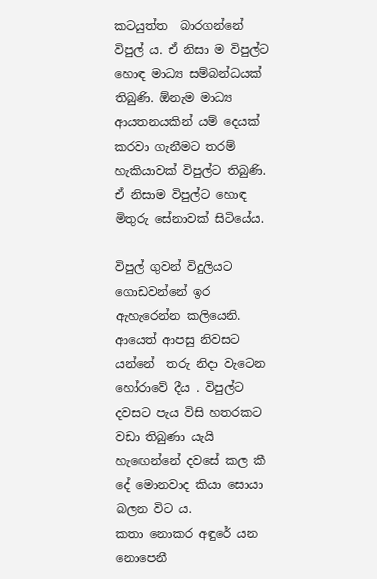කටයුත්ත  බාරගන්නේ විපුල් ය. ඒ නිසා ම විපුල්ට හොඳ මාධ්‍ය සම්බන්ධයක් තිබුණි. ඕනැම මාධ්‍ය ආයතනයකින් යම් දෙයක් කරවා ගැනීමට තරම් හැකියාවක් විපුල්ට තිබුණි. ඒ නිසාම විපුල්ට හොඳ මිතුරු සේනාවක් සිටියේය.

විපුල් ගුවන් විදුලියට ගොඩවන්නේ ඉර ඇහැරෙන්න කලියෙනි. ආයෙත් ආපසු නිවසට යන්නේ  තරු නිදා වැටෙන හෝරාවේ දීය . විපුල්ට දවසට පැය විසි හතරකට වඩා තිබුණා යැයි හැඟෙන්නේ දවසේ කල කී දේ මොනවාද කියා සොයා බලන විට ය.
කතා නොකර අඳුරේ යන නොපෙනී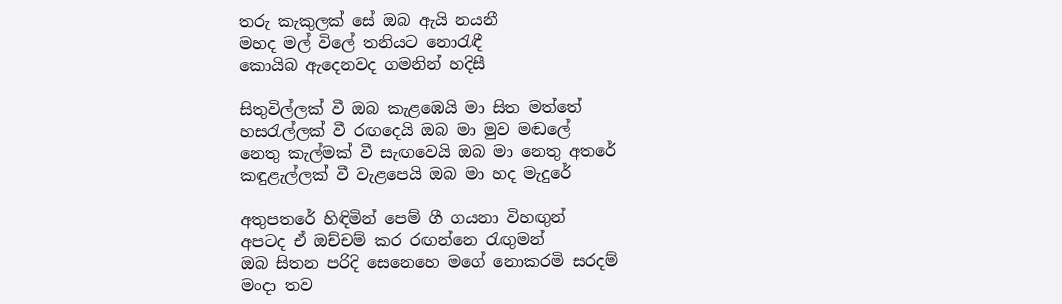තරු කැකුලක් සේ ඔබ ඇයි නයනී
මහද මල් විලේ තනියට නොරැඳී
කොයිබ ඇදෙනවද ගමනින් හදිසී

සිතුවිල්ලක් වී ඔබ කැළඹෙයි මා සිත මත්තේ
හසරැල්ලක් වී රඟදෙයි ඔබ මා මුව මඬලේ
නෙතු කැල්මක් වී සැඟවෙයි ඔබ මා නෙතු අතරේ
කඳුළැල්ලක් වී වැළපෙයි ඔබ මා හද මැදුරේ

අතුපතරේ හිඳිමින් පෙම් ගී ගයනා විහඟුන්
අපටද ඒ ඔච්චම් කර රඟන්නෙ රැඟුමන්
ඔබ සිතන පරිදි සෙනෙහෙ මගේ නොකරමි සරදම්
මංදා තව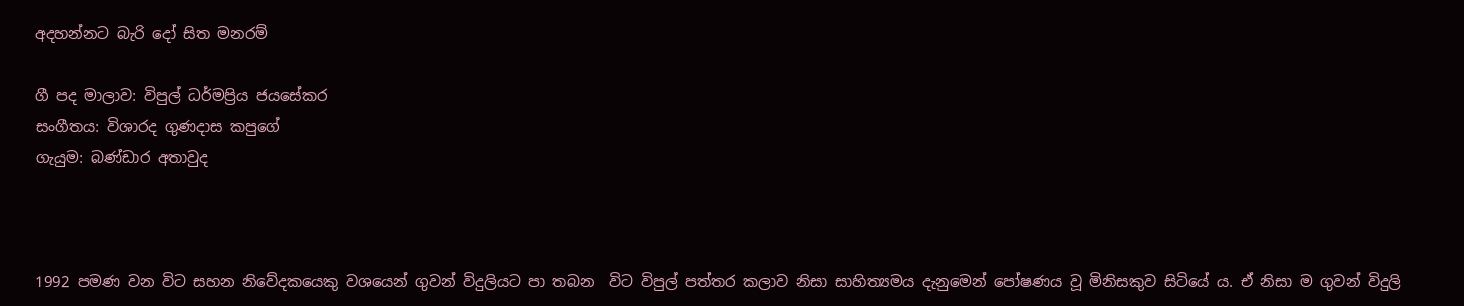අදහන්නට බැරි දෝ සිත මනරම්

ගී පද මාලාව: විපුල් ධර්මප්‍රිය ජයසේකර
සංගීතය: විශාරද ගුණදාස කපුගේ
ගැයුම: බණ්ඩාර අතාවුද



1992 පමණ වන විට සහන නිවේදකයෙකු වශයෙන් ගුවන් විදුලියට පා තබන  විට විපුල් පත්තර කලාව නිසා සාහිත්‍යමය දැනුමෙන් පෝෂණය වූ මිනිසකුව සිටියේ ය. ඒ නිසා ම ගුවන් විදුලි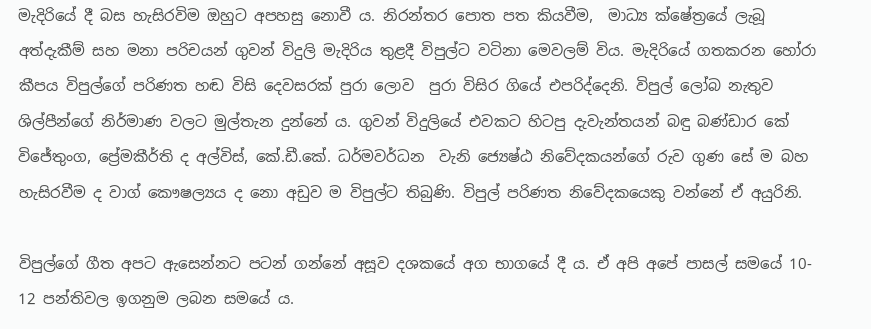මැදිරියේ දී බස හැසිරවිම ඔහුට අපහසු නොවී ය. නිරන්තර පොත පත කියවීම,  මාධ්‍ය ක්ෂේත්‍රයේ ලැබූ අත්දැකීම් සහ මනා පරිචයන් ගුවන් විදුලි මැදිරිය තුළදී විපුල්ට වටිනා මෙවලම් විය. මැදිරියේ ගතකරන හෝරා කීපය විපුල්ගේ පරිණත හඬ විසි දෙවසරක් පුරා ලොව  පුරා විසිර ගියේ එපරිද්දෙනි. විපුල් ලෝබ නැතුව ශිල්පීන්ගේ නිර්මාණ වලට මුල්තැන දුන්නේ ය. ගුවන් විදුලියේ එවකට හිටපු දැවැන්තයන් බඳු බණ්ඩාර කේ විජේතුංග, ප්‍රේමකීර්ති ද අල්විස්, කේ.ඩී.කේ. ධර්මවර්ධන  වැනි ජ්‍යෙෂ්ඨ නිවේදකයන්ගේ රුව ගුණ සේ ම බහ හැසිරවීම ද වාග් කෞෂල්‍යය ද නො අඩුව ම විපුල්ට තිබුණි. විපුල් පරිණත නිවේදකයෙකු වන්නේ ඒ අයුරිනි.

විපුල්ගේ ගීත අපට ඇසෙන්නට පටන් ගන්නේ අසූව දශකයේ අග භාගයේ දී ය. ඒ අපි අපේ පාසල් සමයේ 10- 12 පන්තිවල ඉගනුම ලබන සමයේ ය.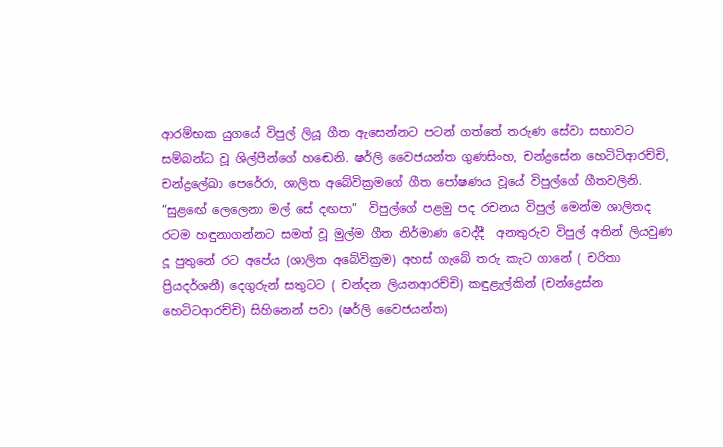ආරම්භක යුගයේ විපුල් ලියූ ගීත ඇසෙන්නට පටන් ගත්තේ තරුණ සේවා සභාවට සම්බන්ධ වූ ශිල්පීන්ගේ හ‍ඬෙනි. ෂර්ලි වෛජයන්ත ගුණසිංහ, චන්ද්‍රසේන හෙටිටිආරච්චි, චන්ද්‍රලේඛා පෙරේරා, ශාලිත අබේවික්‍රමගේ ගීත පෝෂණය වූයේ විපුල්ගේ ගීතවලිනි. “සුළ‍ඟේ ලෙලෙනා මල් සේ දඟපා”  විපුල්ගේ පළමු පද රචනය විපුල් මෙන්ම ශාලිතද රටම හඳුනාගන්නට සමත් වූ මුල්ම ගීත නිර්මාණ වෙද්දී  අනතුරුව විපුල් අතින් ලියවුණ දූ පුතුනේ රට අපේය (ශාලිත අබේවික්‍රම) අහස් ගැබේ තරු කැට ගානේ ( චරිතා ප්‍රියදර්ශනී) දෙගුරුන් සතුටට ( චන්දන ලියනආරච්චි) කඳුළැල්කින් (චන්ද්‍රෙස්න හෙටිටආරච්චි) සිහිනෙන් පවා (ෂර්ලි වෛජයන්ත)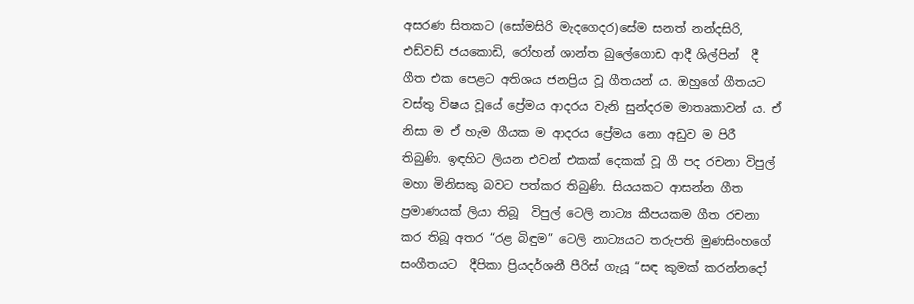අසරණ සිතකට (සෝමසිරි මැදගෙදර)සේම සනත් නන්දසිරි, එඩ්වඩ් ජයකොඩි, රෝහන් ශාන්ත බුලේගොඩ ආදී ශිල්පින්  දී ගීත එක පෙළට අතිශය ජනප්‍රිය වූ ගීතයන් ය. ඔහුගේ ගීතයට වස්තු විෂය වූයේ ප්‍රේමය ආදරය වැනි සුන්දරම මාතෘකාවන් ය. ඒ නිසා ම ඒ හැම ගීයක ම ආදරය ප්‍රේමය නො අඩුව ම පිරී තිබුණි. ඉඳහිට ලියන එවන් එකක් දෙකක් වූ ගී පද රචනා විපුල් මහා මිනිසකු බවට පත්කර තිබුණි. සියයකට ආසන්න ගීත ප්‍රමාණයක් ලියා තිබූ  විපුල් ටෙලි නාට්‍ය කීපයකම ගීත රචනා කර තිබූ අතර “රළ බිඳුම” ටෙලි නාට්‍යයට තරුපති මුණසිංහගේ සංගීතයට  දීපිකා ප්‍රියදර්ශනී පීරිස් ගැයූ “සඳ කුමක් කරන්නදෝ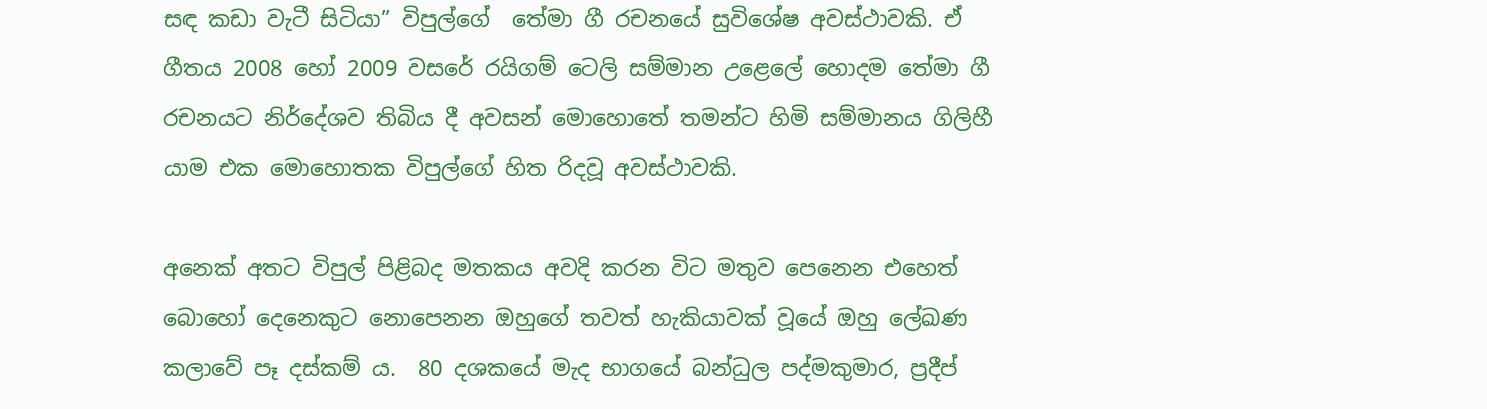සඳ කඩා වැටී සිටියා‍” විපුල්ගේ  තේමා ගී රචනයේ සුවිශේෂ අවස්ථාවකි. ඒ ගීතය 2008 හෝ 2009 වසරේ රයිගම් ටෙලි සම්මාන උළෙලේ හොදම තේමා ගී රචනයට නිර්දේශව තිබිය දී අවසන් මොහොතේ තමන්ට හිමි සම්මානය ගිලිහී යාම එක මොහොතක විපුල්ගේ හිත රිදවූ අවස්ථාවකි.

අනෙක් අතට විපුල් පිළිබද මතකය අවදි කරන විට මතුව පෙනෙන එහෙත් බොහෝ දෙනෙකුට නොපෙනන ඔහුගේ තවත් හැකියාවක් වූයේ ඔහු ලේඛණ කලාවේ පෑ දස්කම් ය.  80 දශකයේ මැද භාගයේ බන්ධුල පද්මකුමාර, ප්‍රදීප්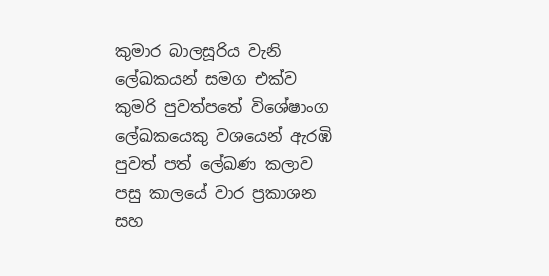කුමාර බාලසූරිය වැනි ලේඛකයන් සමග එක්ව කුමරි පුවත්පතේ විශේෂාංග ලේඛකයෙකු වශයෙන් ඇරඹි පුවත් පත් ලේඛණ කලාව පසු කාලයේ වාර ප්‍රකාශන සහ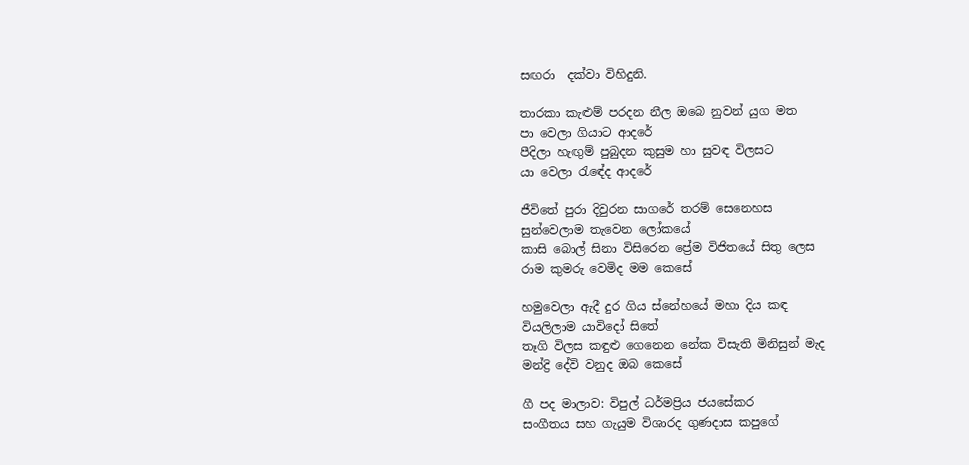සඟරා  දක්වා විහිදුනි.

තාරකා කැළුම් පරදන නීල ඔබෙ නුවන් යුග මත
පා වෙලා ගියාට ආදරේ
පීදිලා හැඟුම් පුබුදන කුසුම හා සුවඳ විලසට
යා වෙලා රැඳේද ආදරේ

ජීවිතේ පුරා දිවුරන සාගරේ තරම් සෙනෙහස
සුන්වෙලාම තැවෙන ලෝකයේ
කාසි බොල් සිනා විසිරෙන ප්‍රේම විජිතයේ සිතු ලෙස
රාම කුමරු වෙමිද මම කෙසේ

හමුවෙලා ඇදී දුර ගිය ස්නේහයේ මහා දිය කඳ
වියලිලාම යාවිදෝ සිතේ
තෑගි විලස කඳුළු ගෙනෙන නේක විසැති මිනිසුන් මැද
මන්ද්‍රි දේවි වනුද ඔබ කෙසේ

ගී පද මාලාව: විපුල් ධර්මප්‍රිය ජයසේකර
සංගීතය සහ ගැයුම විශාරද ගුණදාස කපුගේ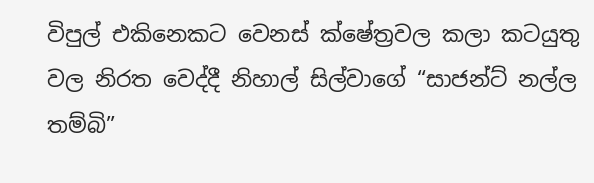විපුල් එකිනෙකට වෙනස් ක්ෂේත්‍රවල කලා කටයුතු වල නිරත වෙද්දී නිහාල් සිල්වාගේ “සාජන්ට් නල්ල තම්බි”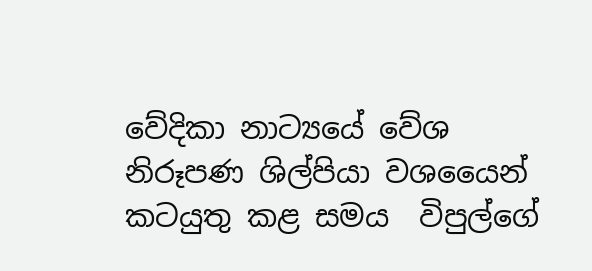වේදිකා නාට්‍යයේ වේශ නිරූපණ ශිල්පියා වශයෛන් කටයුතු කළ සමය  විපුල්ගේ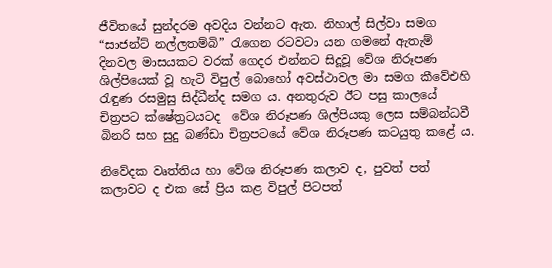ජීවිතයේ සුන්දරම අවදිය වන්නට ඇත. නිහාල් සිල්වා සමග “සාජන්ට් නල්ලතම්බි” රැගෙන රටවටා යන ගමනේ ඇතැම් දිනවල මාසයකට වරක් ගෙදර එන්නට සිදූවූ වේශ නිරූපණ ශිල්පියෙක් වූ හැටි විපුල් බොහෝ අවස්ථාවල මා සමග කීවේඑහි රැඳුණ රසමුසු සිද්ධීන්ද සමග ය. අනතුරුව ඊට පසු කාලයේ චිත්‍රපට ක්ෂේත්‍රටයටද  වේශ නිරූපණ ශිල්පියකු ලෙස සම්බන්ධවී බිනරි සහ සුදු බණ්ඩා චිත්‍රපටයේ වේශ නිරූපණ කටයුතු කළේ ය.

නිවේදක වෘත්තිය හා වේශ නිරූපණ කලාව ද, පුවත් පත් කලාවට ද එක සේ ප්‍රිය කළ විපුල් පිටපත්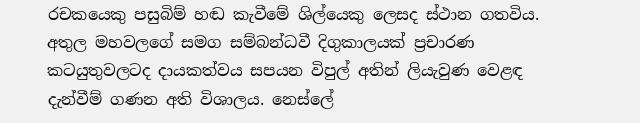රචකයෙකු පසුබිම් හඬ කැවීමේ ශිල්යෙකු ලෙසද ස්ථාන ගතවිය.  අතුල මහවලගේ සමග සම්බන්ධවී දිගුකාලයක් ප්‍රචාරණ කටයුතුවලටද දායකත්වය සපයන විපුල් අතින් ලියැවුණ වෙළඳ දැන්වීම් ගණන අති විශාලය. නෙස්ලේ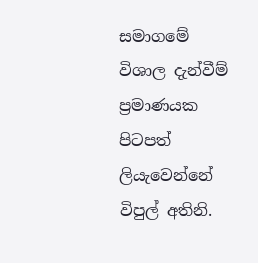සමාගමේ විශාල දැන්වීම් ප්‍රමාණයක පිටපත් ලියැවෙන්නේ විපුල් අතිනි.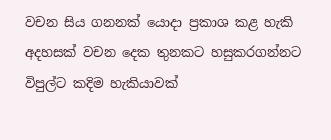වචන සිය ගනනක් යොදා ප්‍රකාශ කළ හැකි අදහසක් වචන දෙක තුනකට හසුකරගන්නට විපුල්ට කදිම හැකියාවක්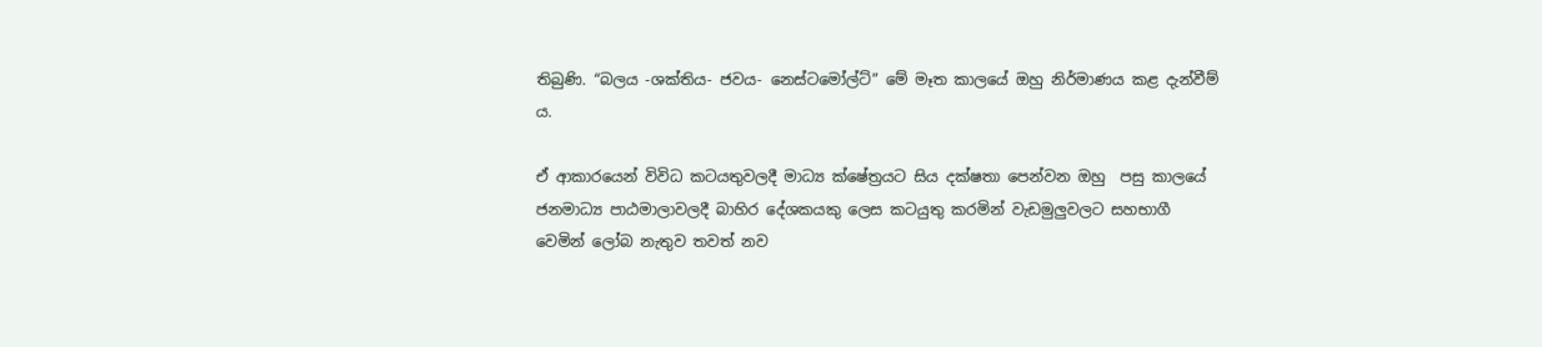තිබුණි. “බලය -ශක්තිය- ජවය- නෙස්ටමෝල්ට්” මේ මෑත කාලයේ ඔහු‍ නිර්මාණය කළ දැන්වීම් ය.

ඒ ආකාරයෙන් විවිධ කටයතුවලදී මාධ්‍ය ක්ෂේත්‍රයට සිය දක්ෂතා පෙන්වන ඔහු  පසු කාලයේ ජනමාධ්‍ය පාඨමාලාවලදී බාහිර දේශකයකු ලෙස කටයුතු කරමින් වැඩමුලුවලට සහභාගී වෙමින් ලෝබ නැතුව තවත් නව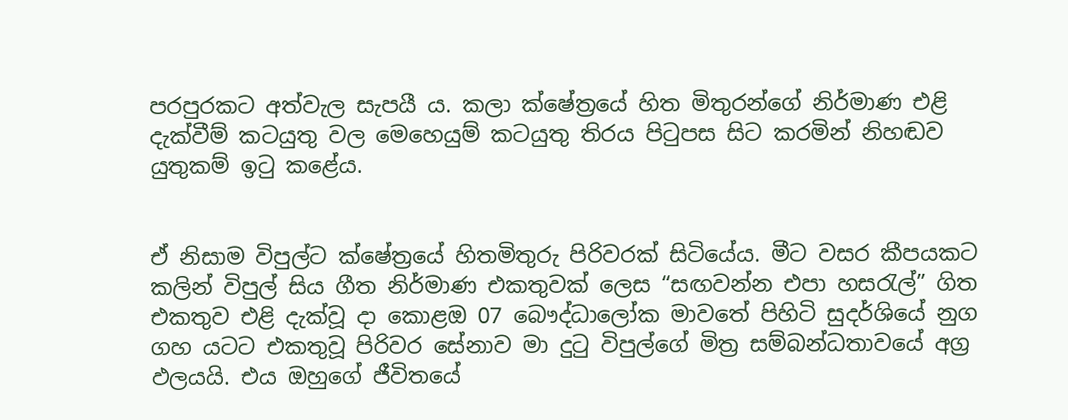පරපුරකට අත්වැල සැපයී ය. කලා ක්ෂේත්‍රයේ හිත මිතුරන්ගේ නිර්මාණ එළි දැක්වීම් කටයුතු වල මෙහෙයුම් කටයුතු තිරය පිටුපස සිට කරමින් නිහඬව යුතුකම් ඉටු කළේය.


ඒ නිසාම විපුල්ට ක්ෂේත්‍රයේ හිතමිතුරු පිරිවරක් සිටියේය. මීට වසර කීපයකට කලින් විපුල් සිය ගීත නිර්මාණ එකතුවක් ලෙස “සඟවන්න එපා හසරැල්” ගිත එකතුව එළි දැක්වූ දා කොළඔ 07 බෞද්ධාලෝක මාවතේ පිහිටි සුදර්ශියේ නුග ගහ යටට එකතුවූ පිරිවර සේනාව මා දුටු විපුල්ගේ මිත්‍ර සම්බන්ධතාවයේ අග්‍ර ඵලයයි. එය ඔහුගේ ජීවිතයේ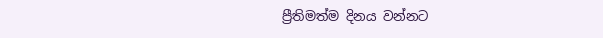ප්‍රීතිමත්ම දිනය වන්නට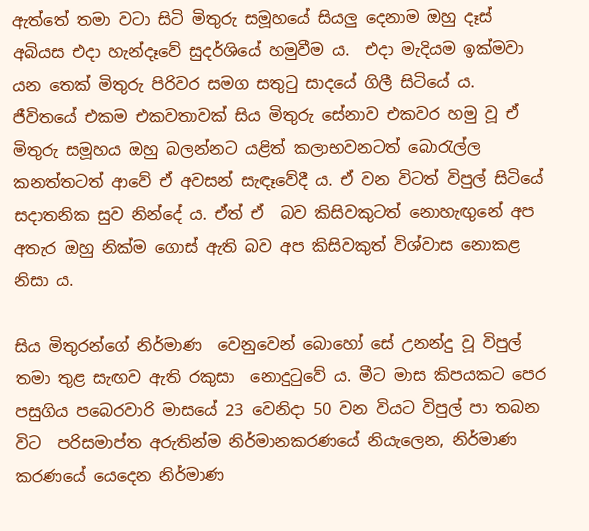ඇත්තේ තමා වටා සිටි මිතුරු සමූහයේ සියලු දෙනාම ඔහු දෑස් අබියස එදා හැන්දෑවේ සුදර්ශියේ හමුවීම ය.  එදා මැදියම ඉක්මවා යන තෙක් මිතුරු පිරිවර සමග සතුටු සාදයේ ගිලී සිටියේ ය. ජීවිතයේ එකම එකවතාවක් සිය මිතුරු සේනාව එකවර හමු වූ ඒ මිතුරු සමූහය ඔහු බලන්නට යළිත් කලාභවනටත් බොරැල්ල කනත්තටත් ආවේ ඒ අවසන් සැඳෑවේදී ය. ඒ වන විටත් විපුල් සිටියේ සදාතනික සුව නින්දේ ය. ඒත් ඒ  බව කිසිවකුටත් නොහැඟුනේ අප අතැර ඔහු නික්ම ගොස් ඇති බව අප කිසිවකුත් විශ්වාස නොකළ නිසා ය.

සිය මිතුරන්ගේ නිර්මාණ  වෙනුවෙන් බොහෝ සේ උනන්දු වූ විපුල් තමා තුළ සැඟව ඇති රකුසා  නොදුටුවේ ය. මීට මාස කිපයකට පෙර පසුගිය පබෙරවාරි මාසයේ 23 වෙනිදා 50 වන වියට විපුල් පා තබන විට  පරිසමාප්ත අරුතින්ම නිර්මානකරණයේ නියැලෙන, නිර්මාණ කරණයේ යෙදෙන නිර්මාණ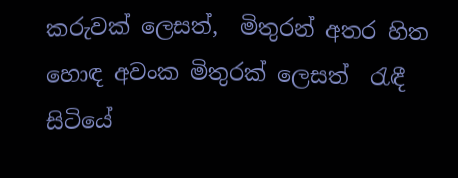කරුවක් ලෙසත්,  මිතුරන් අතර හිත හොඳ අවංක මිතුරක් ලෙසත්  රැඳී සිටියේ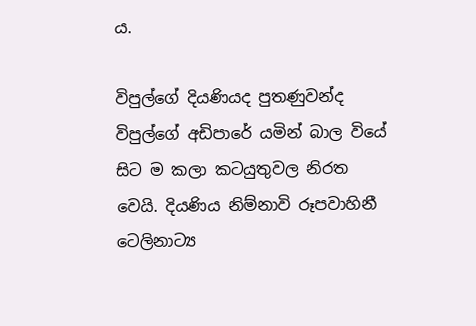ය.

විපුල්ගේ දියණියද පුතණුවන්ද විපුල්ගේ අඩිපාරේ යමින් බාල වියේ සිට ම කලා කටයුතුවල නිරත වෙයි. දියණිය නිම්නාවි රූපවාහිනී ටෙලිනාට්‍ය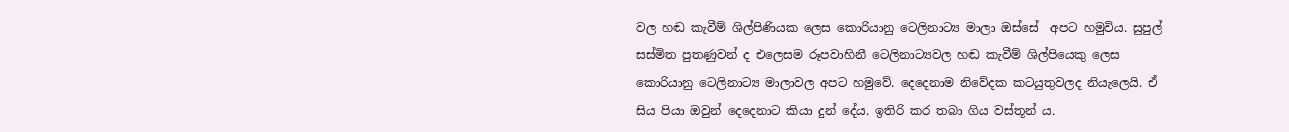වල හඬ කැවීම් ශිල්පිණියක ලෙස කොරියානු ටෙලිනාට්‍ය මාලා ඔස්සේ  අපට හමුවිය. සුපුල් සස්මිත පුතණුවන් ද එලෙසම රූපවාහිනී ටෙලිනාට්‍යවල හඬ කැවීම් ශිල්පියෙකු ලෙස කොරියානු ටෙලිනාට්‍ය මාලාවල අපට හමුවේ. දෙදෙනාම නිවේදක කටයුතුවලද නියැලෙයි. ඒ සිය පියා ඔවුන් දෙදෙනාට කියා දුන් දේය. ඉතිරි කර තබා ගිය වස්තූන් ය.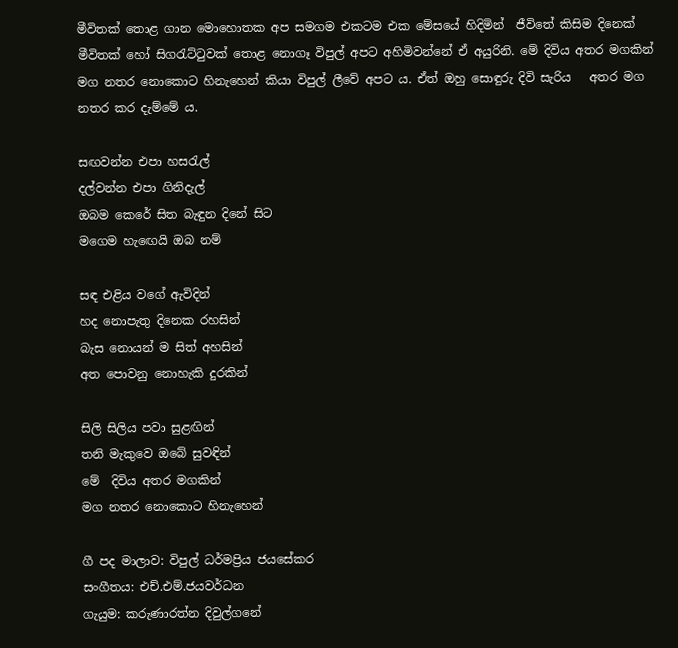මීවිතක් තොළ ගාන මොහොතක අප සමගම එකටම එක මේසයේ හිදිමින්  ජීවිතේ කිසිම දිනෙක් මීවිතක් හෝ සිගරැට්ටුවක් තොළ නොගෑ විපුල් අපට අහිමිවන්නේ ඒ අයුරිනි. මේ දිවිය අතර මගකින් මග නතර නොකොට හිනැහෙන් කියා විපුල් ලීවේ අපට ය. ඒත් ඔහු සොඳුරු දිවි සැරිය   අතර මග නතර කර දැම්මේ ය.

සඟවන්න එපා හසරැල්
දල්වන්න එපා ගිනිදැල්
ඔබම කෙරේ සිත බැඳුන දිනේ සිට
මගෙම හැඟෙයි ඔබ නම්

සඳ එළිය වගේ ඇවිදින්
හද නොපැතු දිනෙක රහසින්
බැස නොයන් ම සිත් අහසින්
අත පොවනු නොහැකි දුරකින්

සිලි සිලිය පවා සුළඟින්
තනි මැකුවෙ ඔබේ සුවඳින්
මේ  දිවිය අතර මගකින්
මග නතර නොකොට හිනැහෙන්

ගී පද මාලාව: විපුල් ධර්මප්‍රිය ජයසේකර
සංගීතය: එච්.එම්.ජයවර්ධන
ගැයුම: කරුණාරත්න දිවුල්ගනේ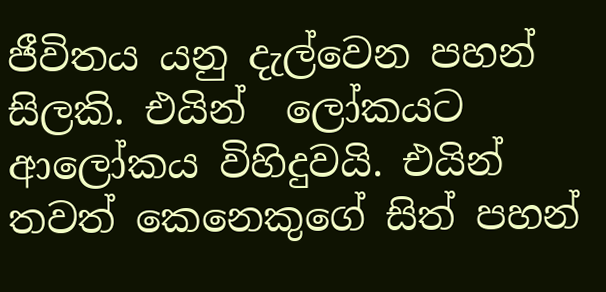ජීවිතය යනු දැල්වෙන පහන් සිලකි. එයින්  ලෝකයට ආලෝකය විහිදුවයි. එයින් තවත් කෙනෙකුගේ සිත් පහන්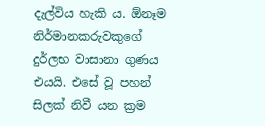දැල්විය හැකි ය. ඕනෑම නිර්මානකරුවකුගේ දුර්ලභ වාසානා ගුණය එයයි. එසේ වූ පහන් සිලක් නිවී යන ක්‍රම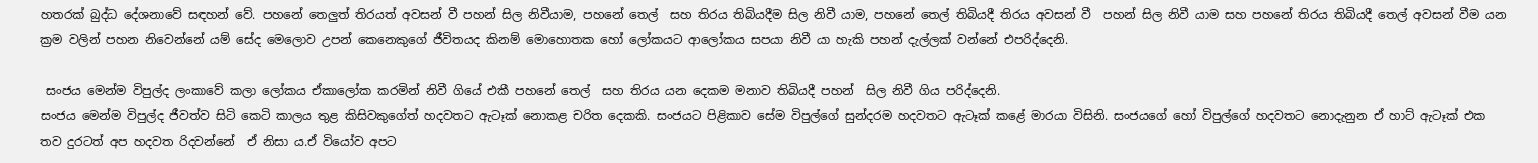හතරක් බුද්ධ දේශනාවේ සඳහන් වේ. පහනේ තෙලුත් තිරයත් අවසන් වී පහන් සිල නිවීයාම, පහනේ තෙල්  සහ තිරය තිබියදීම සිල නිවී යාම, පහනේ තෙල් තිබියදී තිරය අවසන් වී  පහන් සිල නිවී යාම සහ පහනේ තිරය තිබියදී තෙල් අවසන් වීම යන ක්‍රම වලින් පහන නිවෙන්නේ යම් සේද මෙලොව උපන් කෙනෙකුගේ ජීවිතයද කිනම් මොහොතක හෝ ලෝකයට ආලෝකය සපයා නිවී යා හැකි පහන් දැල්ලක් වන්නේ එපරිද්දෙනි.

 සංජය මෙන්ම විපුල්ද ලංකාවේ කලා ලෝකය ඒකාලෝක කරමින් නිවී ගියේ එකී පහනේ තෙල්  සහ තිරය යන දෙකම මනාව තිබියදී පහන්  සිල නිවී ගිය පරිද්දෙනි.
සංජය මෙන්ම විපුල්ද ජීවත්ව සිටි කෙටි කාලය තුළ කිසිවකුගේත් හදවතට ඇටෑක් නොකළ චරිත දෙකකි. සංජයට පිළිකාව සේම විපුල්ගේ සුන්දරම හදවතට ඇටෑක් කළේ මාරයා විසිනි. සංජයගේ හෝ විපුල්ගේ හදවතට නොදැනුන ඒ හාට් ඇටෑක් එක තව දුරටත් අප හදවත රිදවන්නේ  ඒ නිසා ය.ඒ වියෝව අපට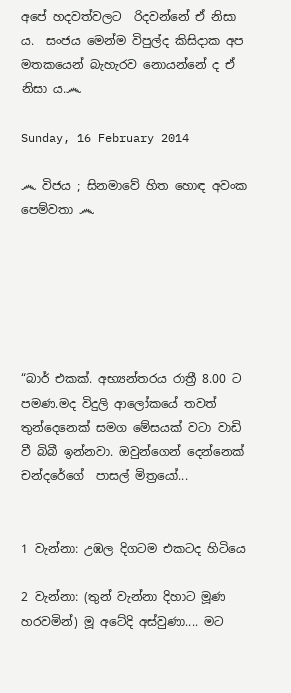අපේ හදවත්වලට  රිදවන්නේ ඒ නිසා ය.  සංජය මෙන්ම විපුල්ද කිසිදාක අප මතකයෙන් බැහැරව නොයන්නේ ද ඒ නිසා ය.෴

Sunday, 16 February 2014

෴ විජය ; සිනමාවේ හිත හොඳ අවංක පෙම්වතා ෴






“බාර් එකක්. අභ්‍යන්තරය රාත්‍රී 8.00 ට පමණ.මද විදුලි ආලෝකයේ තවත් තුන්දෙනෙක් සමග මේසයක් වටා වාඩි වී බිබී ඉන්නවා. ඔවුන්ගෙන් දෙන්නෙක් චන්දරේගේ  පාසල් මිත්‍රයෝ...


1 වැන්නා: උඹල දිගටම එකටද හිටියෙ

2 වැන්නා: (තුන් වැන්නා දිහාට මූණ හරවමින්) මූ අටේදි අස්වුණා.... මට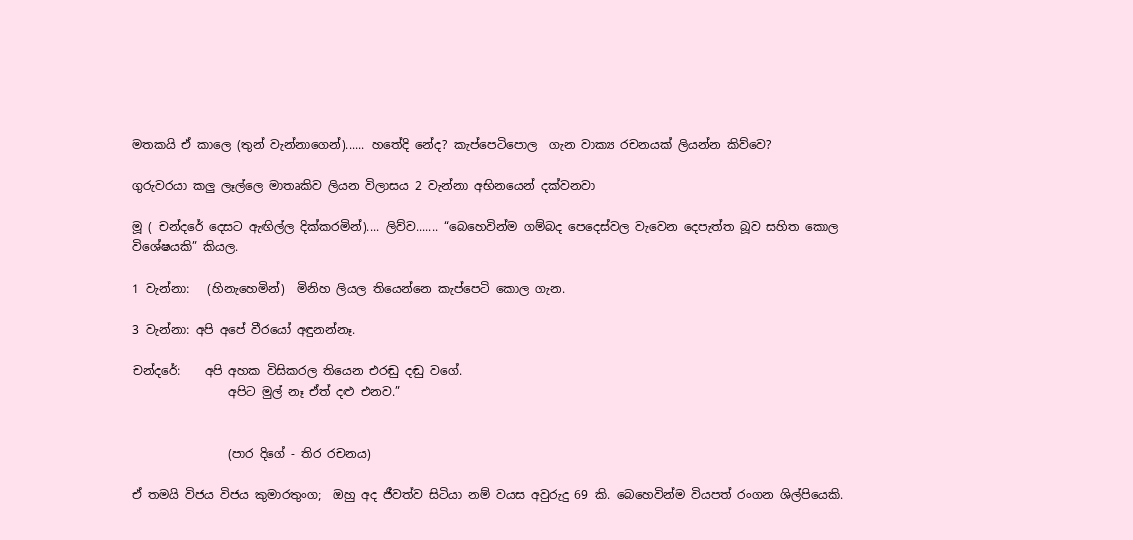මතකයි ඒ කාලෙ (තුන් වැන්නාගෙන්)...... හතේදි නේද? කැප්පෙටිපොල  ගැන වාක්‍ය රචනයක් ලියන්න කිව්වෙ?

ගුරුවරයා කලු ලෑල්ලෙ මාතෘකිව ලියන විලාසය 2 වැන්නා අභිනයෙන් දක්වනවා

මූ ( චන්දරේ දෙසට ඇඟිල්ල දික්කරමින්).... ලිව්ව....... “බෙහෙවින්ම ගම්බද පෙදෙස්වල වැවෙන දෙපැත්ත බූව සහිත කොල විශේෂයකි” කියල.

1 වැන්නා:   (හිනැහෙමින්)  මිනිහ ලියල තියෙන්නෙ කැප්පෙටි කොල ගැන.

3 වැන්නා: අපි අපේ වීරයෝ අඳුනන්නෑ.

චන්දරේ:    අපි අහක විසිකරල තියෙන එරඬු දඬු වගේ.
                අපිට මුල් නෑ ඒත් දළු එනව.”


                (පාර දිගේ - තිර රචනය)

ඒ තමයි විජය විජය කුමාරතුංග;  ඔහු අද ජීවත්ව සිටියා නම් වයස අවුරුදු 69 කි. බෙහෙවින්ම වියපත් රංගන ශිල්පියෙකි.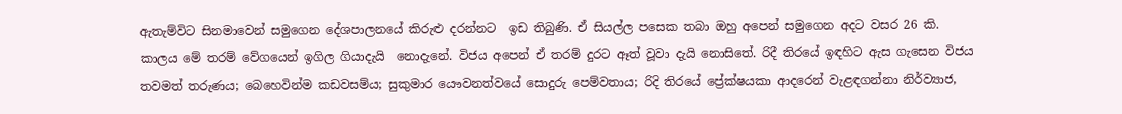ඇතැම්විට සිනමාවෙන් සමුගෙන දේශපාලනයේ කිරුළු දරන්නට  ඉඩ තිබුණි. ඒ සියල්ල පසෙක තබා ඔහු අපෙන් සමුගෙන අදට වසර 26 කි.  කාලය මේ තරම් වේගයෙන් ඉගිල ගියාදැයි  නොදැනේ. විජය අපෙන් ඒ තරම් දුරට ඈත් වූවා දැයි නොසිතේ. රිදී තිරයේ ඉඳහිට ඇස ගැසෙන විජය තවමත් තරුණය; බෙහෙවින්ම කඩවසම්ය; සුකුමාර යෞවනත්වයේ සොදුරු පෙම්වතාය; රිදි තිරයේ ප්‍රේක්ෂයකා ආදරෙන් වැළඳගන්නා නිර්ව්‍යාජ,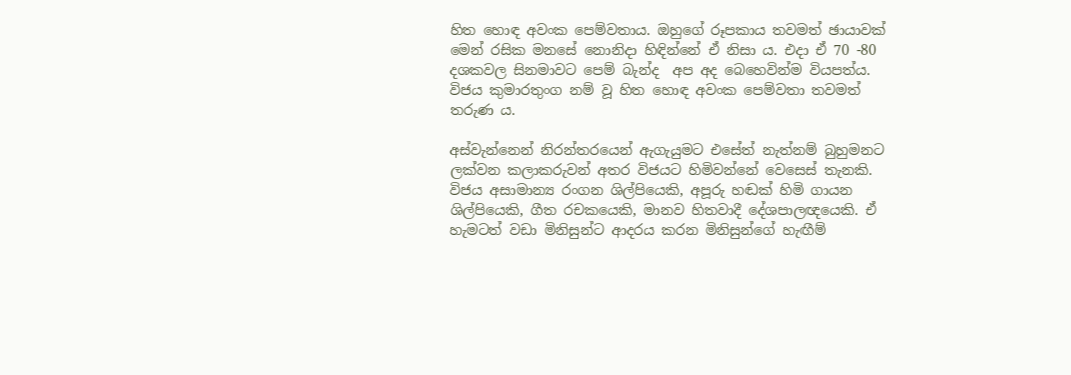හිත හොඳ අවංක පෙම්වතාය. ඔහුගේ රූපකාය තවමත් ඡායාවක් මෙන් රසික මනසේ නොනිදා හිඳින්නේ ඒ නිසා ය. එදා ඒ 70 -80 දශකවල සිනමාවට පෙම් බැන්ද  අප අද බෙහෙවින්ම වියපත්ය. විජය කුමාරතුංග නම් වූ හිත හොඳ අවංක පෙම්වතා තවමත් තරුණ ය.

අස්වැන්නෙන් නිරන්තරයෙන් ඇගැයුමට එසේත් නැත්නම් බුහුමනට ලක්වන කලාකරුවන් අතර විජයට හිමිවන්නේ වෙසෙස් තැනකි. විජය අසාමාන්‍ය රංගන ශිල්පියෙකි, අපූරු හඬක් හිමි ගායන ශිල්පියෙකි, ගීත රචකයෙකි, මානව හිතවාදී දේශපාලඥයෙකි. ඒ හැමටත් වඩා මිනිසුන්ට ආදරය කරන මිනිසුන්ගේ හැඟීම්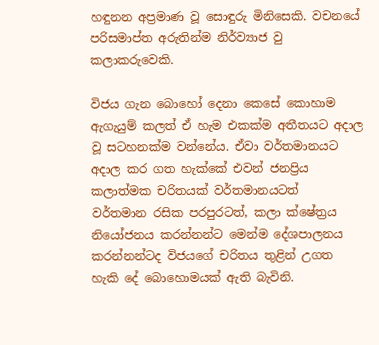හඳුනන අප්‍රමාණ වූ සොඳුරු මිනිසෙකි. වචනයේ පරිසමාප්ත අරුතින්ම නිර්ව්‍යාජ වු කලාකරුවෙකි.

විජය ගැන බොහෝ දෙනා කෙසේ කොහාම ඇගැයුම් කලත් ඒ හැම එකක්ම අතීතයට අදාල වූ සටහනක්ම වන්නේය. ඒවා වර්තමානයට අදාල කර ගත හැක්කේ එවන් ජනප්‍රිය කලාත්මක චරිතයක් වර්තමානයටත්  වර්තමාන රසික පරපුරටත්, කලා ක්ෂේත්‍රය නියෝජනය කරන්නන්ට මෙන්ම දේශපාලනය කරන්නන්ටද විජයගේ චරිතය තුළින් උගත හැකි දේ බොහොමයක් ඇති බැවිනි.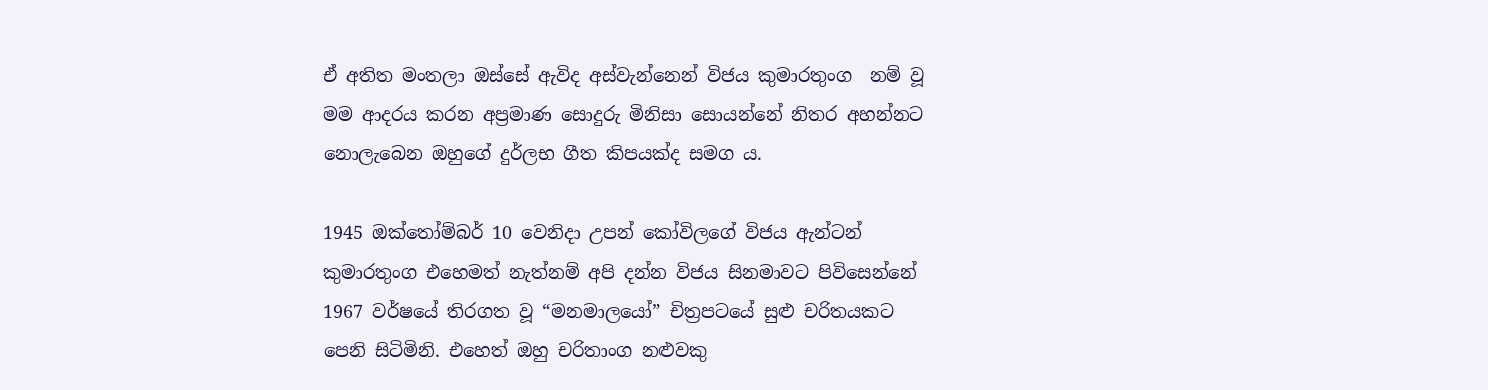ඒ අතිත මංතලා ඔස්සේ ඇවිද අස්වැන්නෙන් විජය කුමාරතුංග  නම් වූ මම ආදරය කරන අප්‍රමාණ සොදුරු මිනිසා සොයන්නේ නිතර අහන්නට නොලැබෙන ඔහුගේ දුර්ලභ ගීත කිපයක්ද සමග ය.

1945 ඔක්තෝම්බර් 10 වෙනිදා උපන් කෝවිලගේ විජය ඇන්ටන් කුමාරතුංග එහෙමත් නැත්නම් අපි දන්න විජය සිනමාවට පිවිසෙන්නේ 1967 වර්ෂයේ තිරගත වූ “මනමාලයෝ” චිත්‍රපටයේ සුළු චරිතයකට පෙනි සිටිමිනි. එහෙත් ඔහු චරිතාංග නළුවකු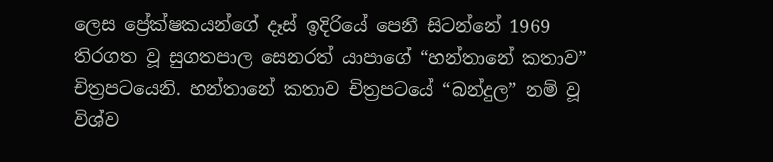ලෙස ප්‍රේක්ෂකයන්ගේ දෑස් ඉදිරියේ පෙනී සිටන්නේ 1969 තිරගත වූ සුගතපාල සෙනරත් යාපාගේ “හන්තානේ කතාව” චිත්‍රපටයෙනි. හන්තානේ කතාව චිත්‍රපටයේ “බන්දුල” නම් වූ විශ්ව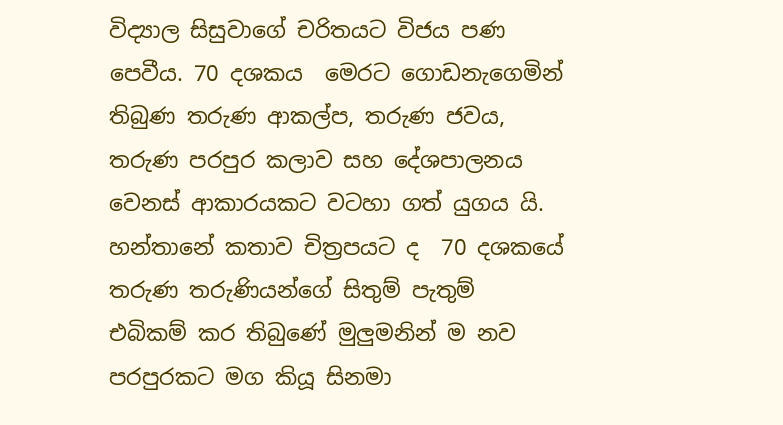විද්‍යාල සිසුවාගේ චරිතයට විජය පණ පෙවීය. 70 දශකය  මෙරට ගොඩනැගෙමින් තිබුණ තරුණ ආකල්ප, තරුණ ජවය, තරුණ පරපුර කලාව සහ දේශපාලනය වෙනස් ආකාරයකට වටහා ගත් යුගය යි. හන්තානේ කතාව චිත්‍රපයට ද  70 දශකයේ තරුණ තරුණියන්ගේ සිතුම් පැතුම්  එබිකම් කර තිබුණේ මුලුමනින් ම නව පරපුරකට මග කියූ සිනමා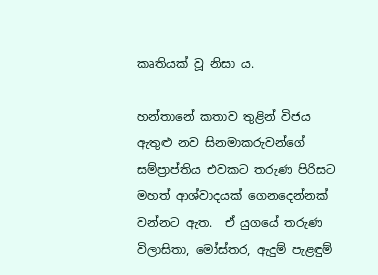කෘතියක් වූ නිසා ය.

හන්තානේ කතාව තුළින් විජය ඇතුළු නව සිනමාකරුවන්ගේ සම්ප්‍රාප්තිය එවකට තරුණ පිරිසට මහත් ආශ්වාදයක් ගෙනදෙන්නක් වන්නට ඇත.  ඒ යුගයේ තරුණ විලාසිතා, මෝස්තර, ඇදුම් පැළඳුම්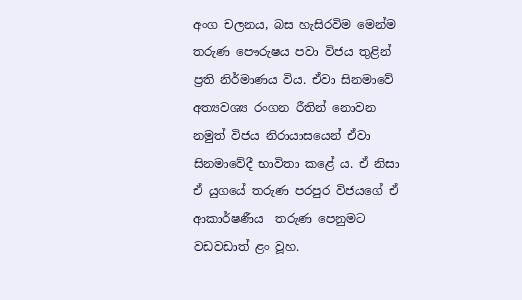අංග චලනය, බස හැසිරවිම මෙන්ම තරුණ පෞරුෂය පවා විජය තුළින් ප්‍රති නිර්මාණය විය. ඒවා සිනමාවේ අත්‍යවශ්‍ය රංගන රීතින් නොවන නමුත් විජය නිරායාසයෙන් ඒවා සිනමාවේදී භාවිතා කළේ ය. ඒ නිසා ඒ යුගයේ තරුණ පරපුර විජයගේ ඒ ආකාර්ෂණීය  තරුණ පෙනුමට වඩවඩාත් ළං වූහ.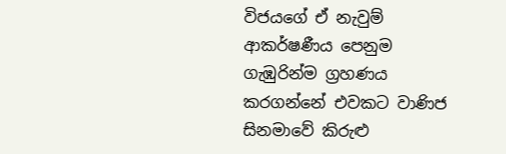විජයගේ ඒ නැවුම් ආකර්ෂණීය පෙනුම ගැඹුරින්ම ග්‍රහණය කරගන්නේ එවකට වාණිජ සිනමාවේ කිරුළු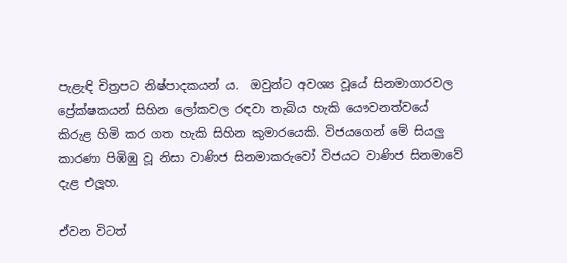පැළැඳි චිත්‍රපට නිෂ්පාදකයන් ය.  ඔවුන්ට අවශ්‍ය වූයේ සිනමාගාරවල ප්‍රේක්ෂකයන් සිහින ලෝකවල රඳවා තැබිය හැකි යෞවනත්වයේ කිරුළ හිමි කර ගත හැකි සිහින කුමාරයෙකි. විජයගෙන් මේ සියලු කාරණා පිඹිඹු වූ නිසා වාණිජ සිනමාකරුවෝ විජයට වාණිජ සිනමාවේ දැළ එලූහ.

ඒවන විටත්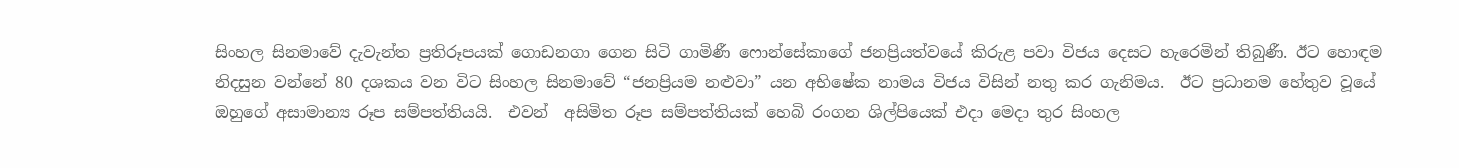සිංහල සිනමාවේ දැවැන්ත ප්‍රතිරූපයක් ගොඩනගා ගෙන සිටි ගාමිණී ෆොන්සේකාගේ ජනප්‍රියත්වයේ කිරුළ පවා විජය දෙසට හැරෙමින් තිබුණී. ඊට හොඳම නිදසුන වන්නේ 80 දශකය වන විට සිංහල සිනමාවේ “ජනප්‍රියම නළුවා” යන අභිෂේක නාමය විජය විසින් නතු කර ගැනිමය.  ඊට ප්‍රධානම හේතුව වූයේ ඔහුගේ අසාමාන්‍ය රූප සම්පත්තියයි.  එවන්  අසිමිත රූප සම්පත්තියක් හෙබි රංගන ශිල්පියෙක් එදා මෙදා තුර සිංහල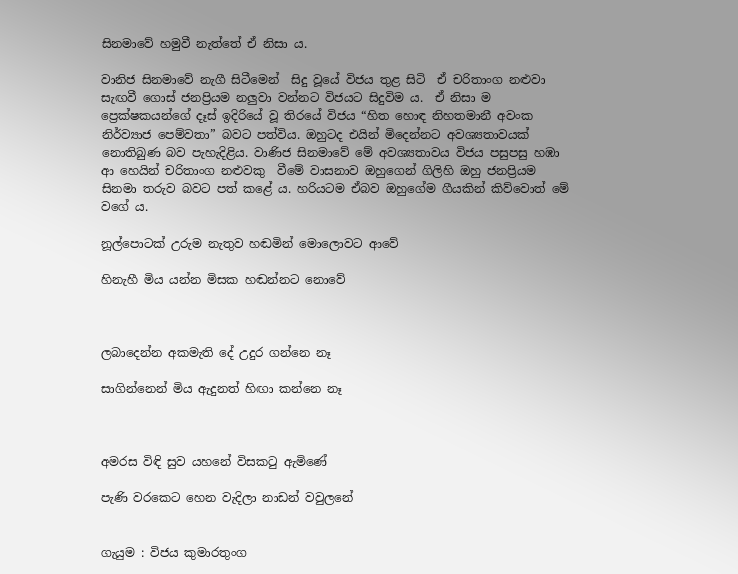සිනමාවේ හමුවී නැත්තේ ඒ නිසා ය.

වානිජ සිනමාවේ නැගී සිටීමෙන්  සිදු වූයේ විජය තුළ සිටි  ඒ චරිතාංග නළුවා සැඟවී ගොස් ජනප්‍රියම නලුවා වන්නට විජයට සිදුවිම ය.  ඒ නිසා ම ප්‍රෙක්ෂකයන්ගේ දෑස් ඉදිරියේ වූ තිරයේ විජය “හිත හොඳ නිහතමානී අවංක නිර්ව්‍යාජ පෙම්වතා” බවට පත්විය. ඔහුටද එයින් මිදෙන්නට අවශ්‍යතාවයක් නොතිබුණ බව පැහැදිළිය. වාණිජ සිනමාවේ මේ අවශ්‍යතාවය විජය පසුපසු හඹා ආ හෙයින් චරිතාංග නළුවකු  වීමේ වාසනාව ඔහුගෙන් ගිලිහි ඔහු ජනප්‍රියම සිනමා තරුව බවට පත් කළේ ය. හරියටම ඒබව ඔහුගේම ගීයකින් කිව්වොත් මේ වගේ ය.

නූල්පොටක් උරුම නැතුව හඬමින් මොලොවට ආවේ

හිනැහී මිය යන්න මිසක හඬන්නට නොවේ



ලබාදෙන්න අකමැති දේ උදුර ගන්නෙ නෑ

සාගින්නෙන් මිය ඇදුනත් හිඟා කන්නෙ නෑ



අමරස විඳි සුව යහනේ විසකටු ඇමිණේ

පැණි වරකෙට හෙන වැදිලා නාඩන් වවුලනේ


ගැයුම : විජය කුමාරතුංග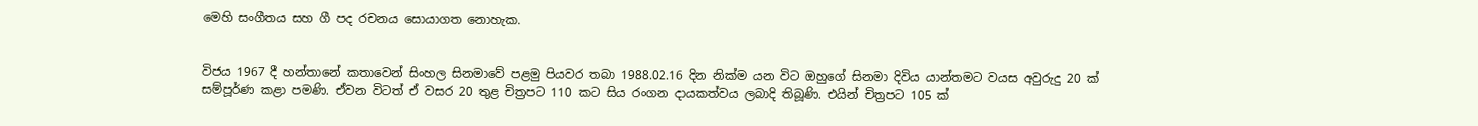මෙහි සංගීතය සහ ගී පද රචනය සොයාගත නොහැක.


විජය 1967 දී හන්තානේ කතාවෙන් සිංහල සිනමාවේ පළමු පියවර තබා 1988.02.16 දින නික්ම යන විට ඔහුගේ සිනමා දිවිය යාන්තමට වයස අවුරුදු 20 ක් සම්පූර්ණ කළා පමණි. ඒවන විටත් ඒ වසර 20 තුළ චිත්‍රපට 110 කට සිය රංගන දායකත්වය ලබාදි තිබූණි. එයින් චිත්‍රපට 105 ක්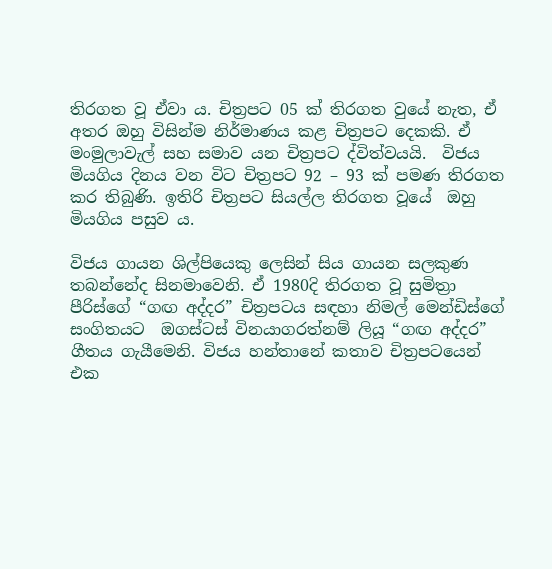තිරගත වූ ඒවා ය. චිත්‍රපට 05 ක් තිරගත වුයේ නැත, ඒ අතර ඔහු විසින්ම නිර්මාණය කළ චිත්‍රපට දෙකකි. ඒ මංමුලාවැල් සහ සමාව යන චිත්‍රපට ද්විත්වයයි.  විජය මියගිය දිනය වන විට චිත්‍රපට 92 – 93 ක් පමණ තිරගත කර තිබුණි. ඉතිරි චිත්‍රපට සියල්ල තිරගත වූයේ  ඔහු මියගිය පසුව ය.

විජය ගායන ශිල්පියෙකු ලෙසින් සිය ගායන සලකුණ තබන්නේද සිනමාවෙනි. ඒ 1980දි තිරගත වූ සුමිත්‍රා පීරිස්ගේ “ගඟ අද්දර” චිත්‍රපටය සඳහා නිමල් මෙන්ඩිස්ගේ සංගිතයට  ඔගස්ටස් විනයාගරත්නම් ලියූ “ගඟ අද්දර” ගීතය ගැයීමෙනි. විජය හන්තානේ කතාව චිත්‍රපටයෙන් එක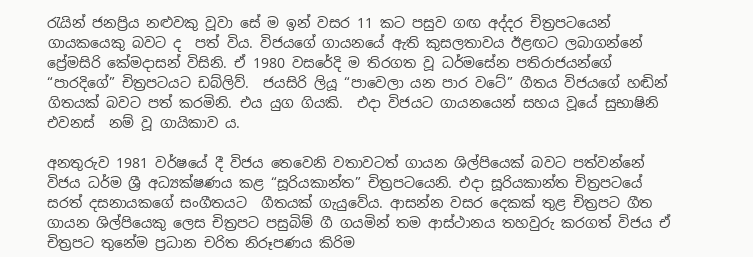රැයින් ජනප්‍රිය නළුවකු වූවා සේ ම ඉන් වසර 11 කට පසුව ගඟ අද්දර චිත්‍රපටයෙන් ගායකයෙකු බවට ද  පත් විය. විජයගේ ගායනයේ ඇති කුසලතාවය ඊළඟට ලබාගන්නේ ප්‍රේමසිරි කේමදාසන් විසිනි. ඒ 1980 වසරේදි ම තිරගත වූ ධර්මසේන පතිරාජයන්ගේ “පාරදිගේ” චිත්‍රපටයට ඩබ්ලිව්.  ජයසිරි ලියූ “පාවෙලා යන පාර වටේ” ගීතය විජයගේ හඬින් ගිතයක් බවට පත් කරමිනි. එය යුග ගියකි.  එදා විජයට ගායනයෙන් සහය වූයේ සුභාෂිනි එවනස්  නම් වූ ගායිකාව ය.

අනතුරුව 1981 වර්ෂයේ දී විජය තෙවෙනි වතාවටත් ගායන ශිල්පියෙක් බවට පත්වන්නේ විජය ධර්ම ශ්‍රී අධ්‍යක්ෂණය කළ “සූරියකාන්ත” චිත්‍රපටයෙනි. එදා සූරියකාන්ත චිත්‍රපටයේ සරත් දසනායකගේ සංගීතයට  ගීතයක් ගැයුවේය. ආසන්න වසර දෙකක් තුළ චිත්‍රපට ගීත ගායන ශිල්පියෙකු ලෙස චිත්‍රපට පසුබිම් ගී ගයමින් තම ආස්ථානය තහවුරු කරගත් විජය ඒ චිත්‍රපට තුනේම ප්‍රධාන චරිත නිරූපණය කිරිම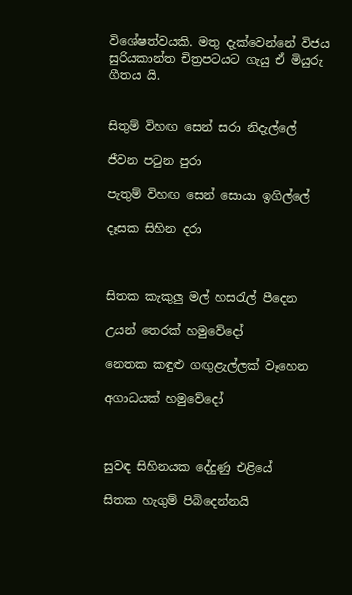විශේෂත්වයකි. මතු දැක්වෙන්නේ විජය සුරියකාන්ත චිත්‍රපටයට ගැයු ඒ මියුරු ගීතය යි.


සිතුම් විහඟ සෙන් සරා නිදැල්ලේ

ජීවන පටුන පුරා

පැතුම් විහඟ සෙන් සොයා ඉගිල්ලේ

දෑසක සිහින දරා



සිතක කැකුලු මල් හසරැල් පීදෙන

උයන් තෙරක් හමුවේදෝ

නෙතක කඳුළු ගඟුළැල්ලක් වෑහෙන

අගාධයක් හමුවේදෝ



සුවඳ සිහිනයක දේදුණු එළියේ

සිතක හැගුම් පිබිදෙන්නයි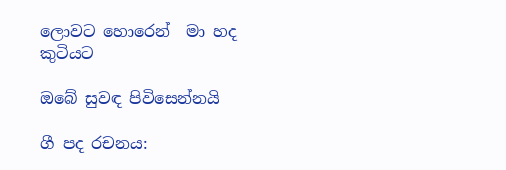ලොවට හොරෙන්  මා හද කුටියට

ඔබේ සුවඳ පිවිසෙන්නයි

ගී පද රචනය: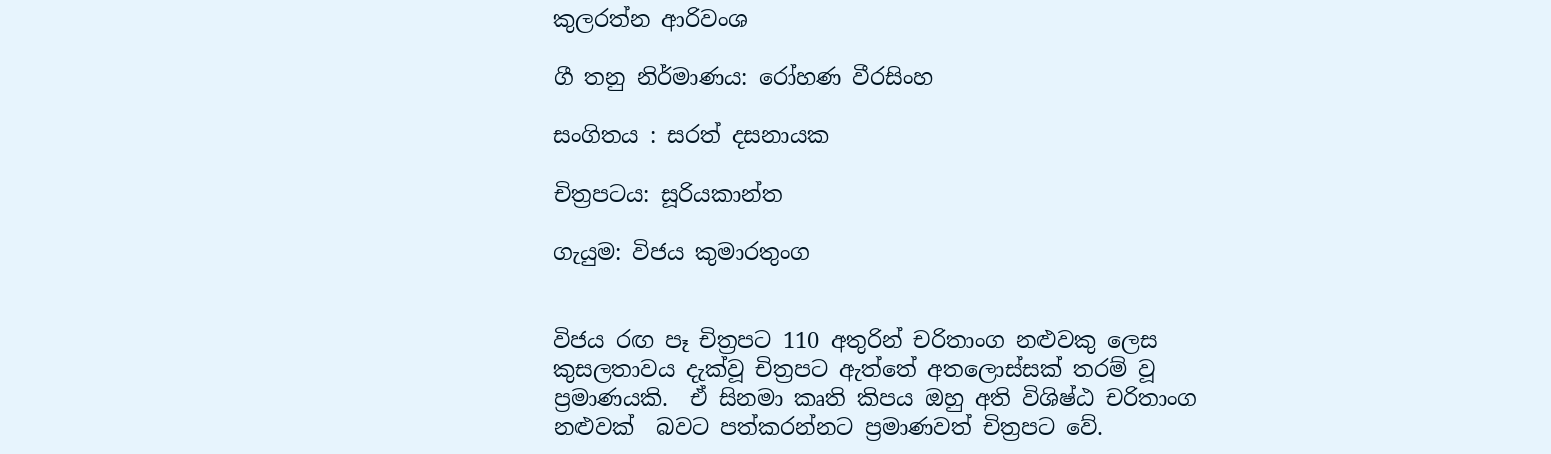කුලරත්න ආරිවංශ

ගී තනු නිර්මාණය: රෝහණ වීරසිංහ

සංගිතය : සරත් දසනායක

චිත්‍රපටය: සූරියකාන්ත

ගැයුම: විජය කුමාරතුංග


විජය රඟ පෑ චිත්‍රපට 110 අතුරින් චරිතාංග නළුවකු ලෙස කුසලතාවය දැක්වූ චිත්‍රපට ඇත්තේ අතලොස්සක් තරම් වූ ප්‍රමාණයකි.  ඒ සිනමා කෘති කිපය ඔහු අති විශිෂ්ඨ චරිතාංග නළුවක්  බවට පත්කරන්නට ප්‍රමාණවත් චිත්‍රපට වේ.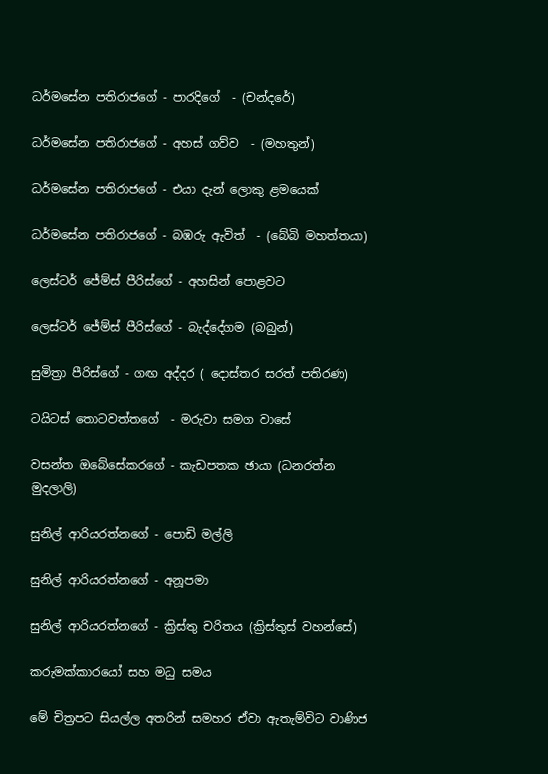ධර්මසේන පතිරාජගේ - පාරදිගේ  - (චන්දරේ)

ධර්මසේන පතිරාජගේ - අහස් ගව්ව  - (මහතුන්)

ධර්මසේන පතිරාජගේ - එයා දැන් ලොකු ළමයෙක්

ධර්මසේන පතිරාජගේ - බඹරු ඇවිත්  - (බේබි මහත්තයා)

ලෙස්ටර් ජේම්ස් පීරිස්ගේ - අහසින් පොළවට

ලෙස්ටර් ජේම්ස් පීරිස්ගේ - බැද්දේගම (බබුන්)

සුමිත්‍රා පීරිස්ගේ - ගඟ අද්දර ( දොස්තර සරත් පතිරණ)

ටයිටස් තොටවත්තගේ  - මරුවා සමග වාසේ

වසන්ත ඔබේසේකරගේ - කැඩපතක ඡායා (ධනරත්න මුදලාලි)

සුනිල් ආරියරත්නගේ - පොඩි මල්ලි

සුනිල් ආරියරත්නගේ - අනූපමා

සුනිල් ආරියරත්නගේ - ක්‍රිස්තු චරිතය (ක්‍රිස්තුස් වහන්සේ)

කරුමක්කාරයෝ සහ මධු සමය

මේ චිත්‍රපට සියල්ල අතරින් සමහර ඒවා ඇතැම්විට වාණිජ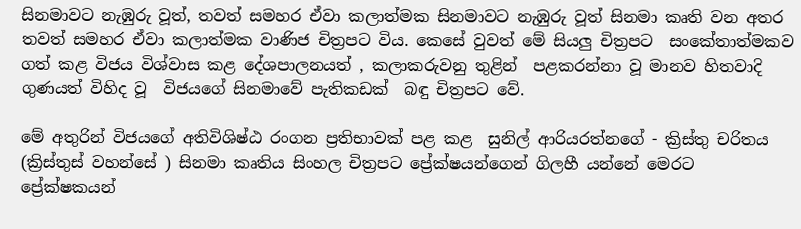සිනමාවට නැඹුරු වූත්, තවත් සමහර ඒවා කලාත්මක සිනමාවට නැඹුරු වූත් සිනමා කෘති වන අතර තවත් සමහර ඒවා කලාත්මක වාණිජ චිත්‍රපට විය. කෙසේ වුවත් මේ සියලු චිත්‍රපට  සංකේතාත්මකව ගත් කළ විජය විශ්වාස කළ දේශපාලනයත් , කලාකරුවනු තුළින්  පළකරන්නා වූ මානව හිතවාදි ගුණයත් විහිද වූ  විජයගේ සිනමාවේ පැතිකඩක්  බඳු චිත්‍රපට වේ.

මේ අතුරින් විජයගේ අතිවිශිෂ්ඨ රංගන ප්‍රතිභාවක් පළ කළ  සුනිල් ආරියරත්නගේ - ක්‍රිස්තු චරිතය (ක්‍රිස්තුස් වහන්සේ ) සිනමා කෘතිය සිංහල චිත්‍රපට ප්‍රේක්ෂයන්ගෙන් ගිලහී යන්නේ මෙරට ප්‍රේක්ෂකයන්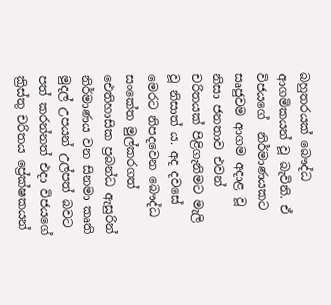බහුතරයක් බෞද්ධ ආගමිකයන් වූ බැවිනි. ඒ විජයගේ  නිර්මාණයකට සෘජුවම ආගම අදාළ වූ නිසා ජනතාව එවන් චරිතයක් පිළිගැනිමට මැලි වූ නිසාත් ය. අද දවසේ මෙරට නිපදවෙන බෞද්ධ සංකේත මුල්කරගත් ඓතිහාසික ප්‍රබන්ධ ඇසුරින් නිර්මාණය වන සිනමා කෘති මුදල් උපයන් උල්පත් බවට පත් කරන්නත් එදා විජයගේ  ක්‍රිස්තු චරිතය ප්‍රේක්ෂකයන්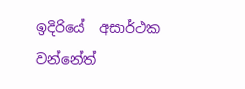ඉදිරියේ  අසාර්ථක වන්නේත්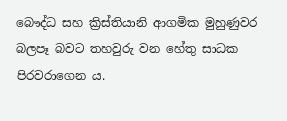බෞද්ධ සහ ක්‍රිස්තියානි ආගමික මුහුණුවර බලපෑ බවට තහවුරු වන හේතු සාධක පිරවරාගෙන ය.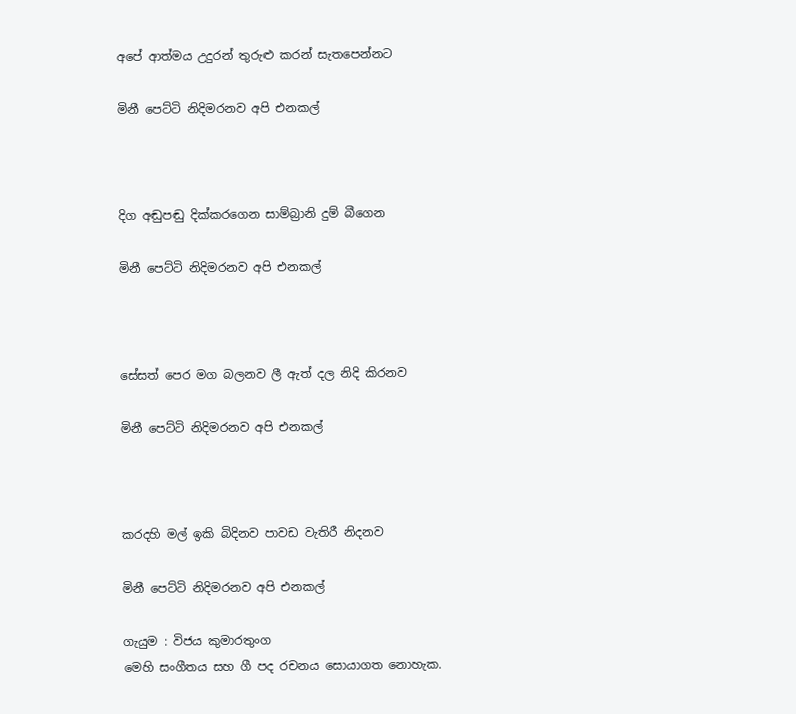අපේ ආත්මය උදුරන් තුරුළු කරන් සැතපෙන්නට

මිනී පෙට්ටි නිදිමරනව අපි එනකල්



දිග අඬුපඬු දික්කරගෙන සාම්බ්‍රානි දුම් බීගෙන

මිනී පෙට්ටි නිදිමරනව අපි එනකල්



සේසත් පෙර මග බලනව ලී ඇත් දල නිදි කිරනව

මිනී පෙට්ටි නිදිමරනව අපි එනකල්



කරදහි මල් ඉකි බිදිනව පාවඩ වැතිරී නිදනව

මිනී පෙට්ටි නිදිමරනව අපි එනකල්

ගැයුම : විජය කුමාරතුංග
මෙහි සංගීතය සහ ගී පද රචනය සොයාගත නොහැක.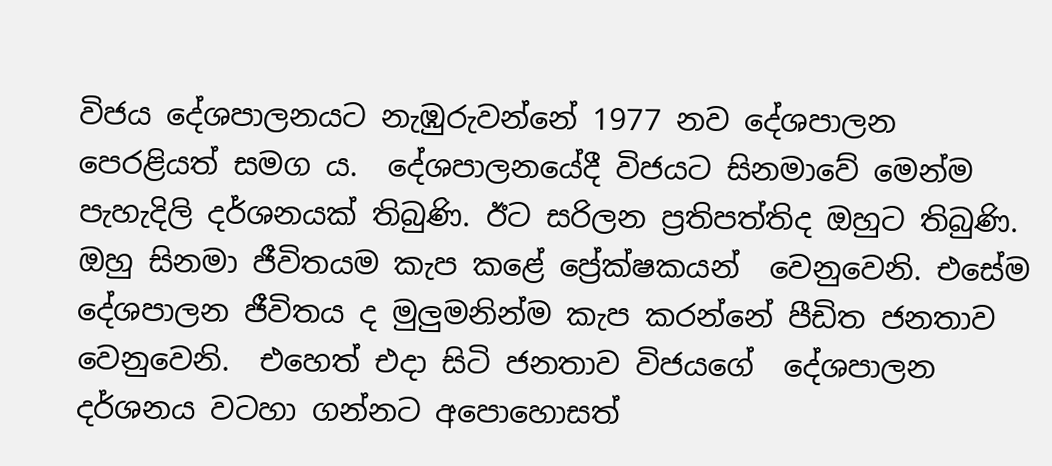විජය දේශපාලනයට නැඹුරුවන්නේ 1977 නව දේශපාලන පෙරළියත් සමග ය.  දේශපාලනයේදී විජයට සිනමාවේ මෙන්ම පැහැදිලි දර්ශනයක් තිබුණි. ඊට සරිලන ප්‍රතිපත්තිද ඔහුට තිබුණි.  ඔහු සිනමා ජීවිතයම කැප කළේ ප්‍රේක්ෂකයන්  වෙනුවෙනි. එසේම දේශපාලන ජීවිතය ද මුලුමනින්ම කැප කරන්නේ පීඩිත ජනතාව වෙනුවෙනි.  එහෙත් එදා සිටි ජනතාව විජයගේ  දේශපාලන දර්ශනය වටහා ගන්නට අපොහොසත්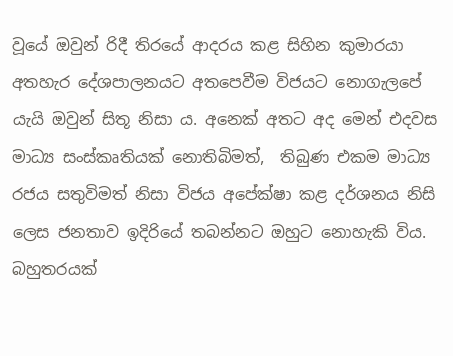වූයේ ඔවුන් රිදී තිරයේ ආදරය කළ සිහින කුමාරයා අතහැර දේශපාලනයට අතපෙවීම ‍විජයට නොගැලපේ යැයි ඔවුන් සිතූ නිසා ය. අනෙක් අතට අද මෙන් එදවස මාධ්‍ය සංස්කෘතියක් නොතිබිමත්,  තිබුණ එකම මාධ්‍ය රජය සතුවිමත් නිසා විජය අපේක්ෂා කළ දර්ශනය නිසි ලෙස ජනතාව ඉදිරියේ තබන්නට ඔහුට නොහැකි විය.  බහුතරයක්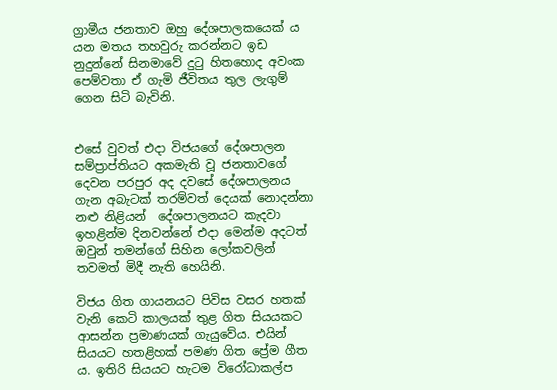ග්‍රාමීය ජනතාව ඔහු දේශපාලකයෙක් ය යන මතය තහවුරු කරන්නට ඉඩ නුදුන්නේ සිනමාවේ දුටු හිතහොද අවංක පෙම්වතා ඒ ගැමි ජීවිතය තුල ලැගුම් ගෙන සිටි බැවිනි.


එසේ වුවත් එදා විජයගේ දේශපාලන සම්ප්‍රාප්තියට අකමැති වූ ජනතාවගේ දෙවන පරපුර අද දවසේ දේශපාලනය ගැන අබැටක් තරම්වත් දෙයක් නොදන්නා නළු නිළියන්  දේශපාලනයට කැදවා ඉහළින්ම දිනවන්නේ එදා මෙන්ම අදටත් ඔවුන් තමන්ගේ සිහින ලෝකවලින් තවමත් මිදී නැති හෙයිනි.

විජය ගිත ගායනයට පිවිස වසර හතක් වැනි කෙටි කාලයක් තුළ ගිත සියයකට ආසන්න ප්‍රමාණයක් ගැයුවේය. එයින් සියයට හතළිහක් පමණ ගිත ප්‍රේම ගීත ය. ඉතිරි සියයට හැටම විරෝධාකල්ප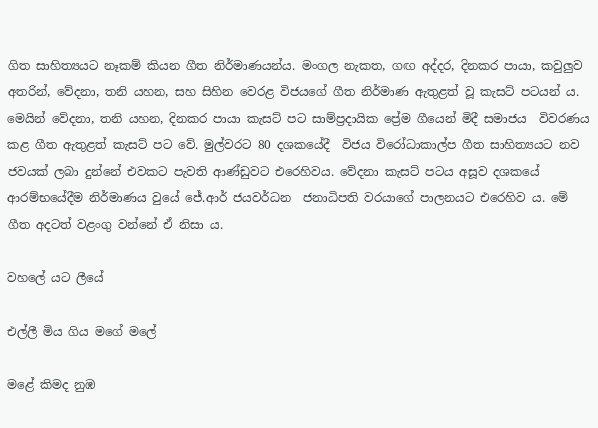ගිත සාහිත්‍යයට නෑකම් කියන ගීත නිර්මාණයන්ය. මංගල නැකත, ගඟ අද්දර, දිනකර පායා, කවුලුව අතරින්, වේදනා, තනි යහන, සහ සිහින වෙරළ විජයගේ ගීත නිර්මාණ ඇතුළත් වූ කැසට් පටයන් ය. මෙයින් වේදනා, තනි යහන, දිනකර පායා කැසට් පට සාම්ප්‍රදායික ප්‍රේම ගීයෙන් මිදී සමාජය  විවරණය කළ ගීත ඇතුළත් කැසට් පට වේ. මුල්වරට 80 දශකයේදී  විජය විරෝධාකාල්ප ගීත සාහිත්‍යයට නව ජවයක් ලබා දුන්නේ එවකට පැවති ආණ්ඩුවට එරෙහිවය. වේදනා කැසට් පටය අසූව දශකයේ ආරම්භයේදීම නිර්මාණය වුයේ ජේ.ආර් ජයවර්ධන  ජනාධිපති වරයාගේ පාලනයට එරෙහිව ය. මේ ගීත අදටත් වළංගු වන්නේ ඒ නිසා ය.

වහලේ යට ලීයේ

එල්ලී මිය ගිය මගේ මලේ

මළේ කිමද නුඹ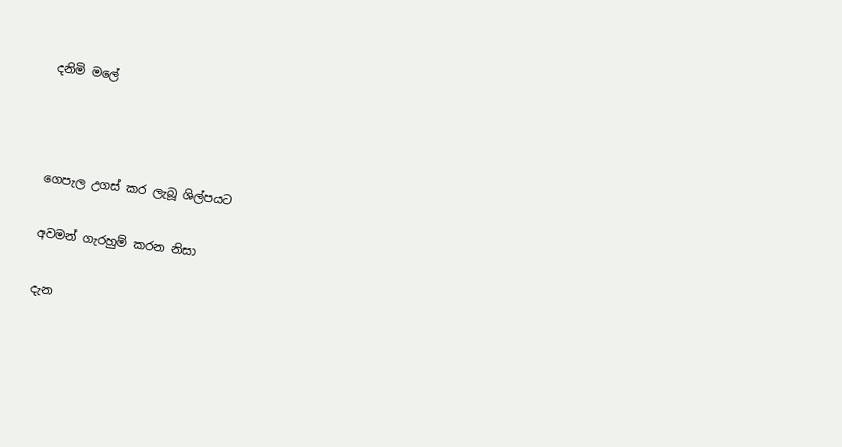දනිමි මලේ



ගෙපැල උගස් කර ලැබූ ශිල්පයට

අවමන් ගැරහුම් කරන නිසා

දැන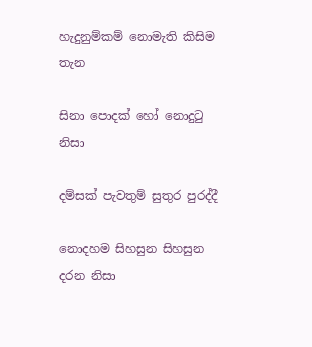හැදුනුම්කම් නොමැති කිසිම තැන

සිනා පොදක් හෝ නොදුටු නිසා

දම්සක් පැවතුම් සුතුර පුරද්දී

නොදහම සිහසුන සිහසුන දරන නිසා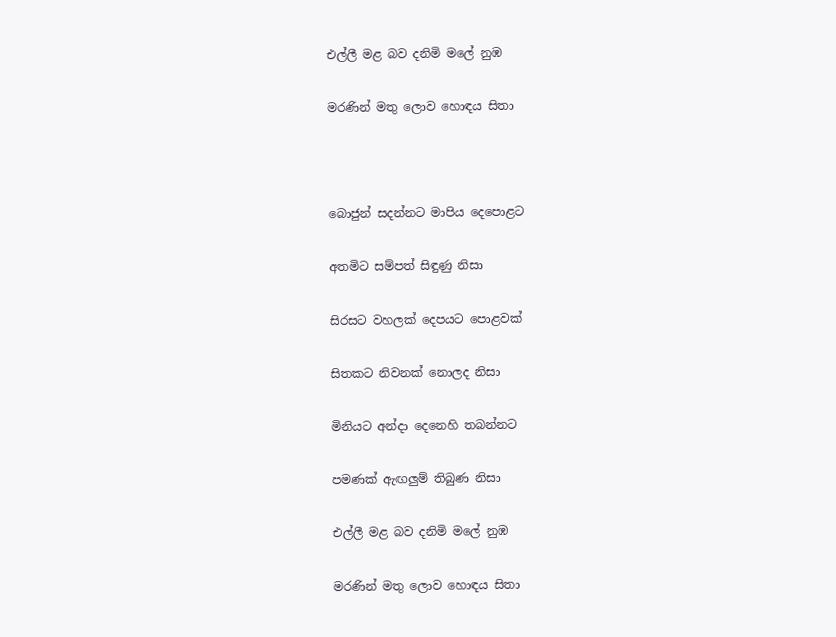එල්ලී මළ බව දනිමි මලේ නුඹ

මරණින් මතු ලොව හොඳය සිතා



බොජුන් සදන්නට මාපිය දෙපොළට

අතමිට සම්පත් සිඳුණු නිසා

සිරසට වහලක් දෙපයට පොළවක්

සිතකට නිවනක් නොලද නිසා

මිනියට අන්දා දෙනෙහි තබන්නට

පමණක් ඇඟලුම් තිබුණ නිසා

එල්ලී මළ බව දනිමි මලේ නුඹ

මරණින් මතු ලොව හොඳය සිතා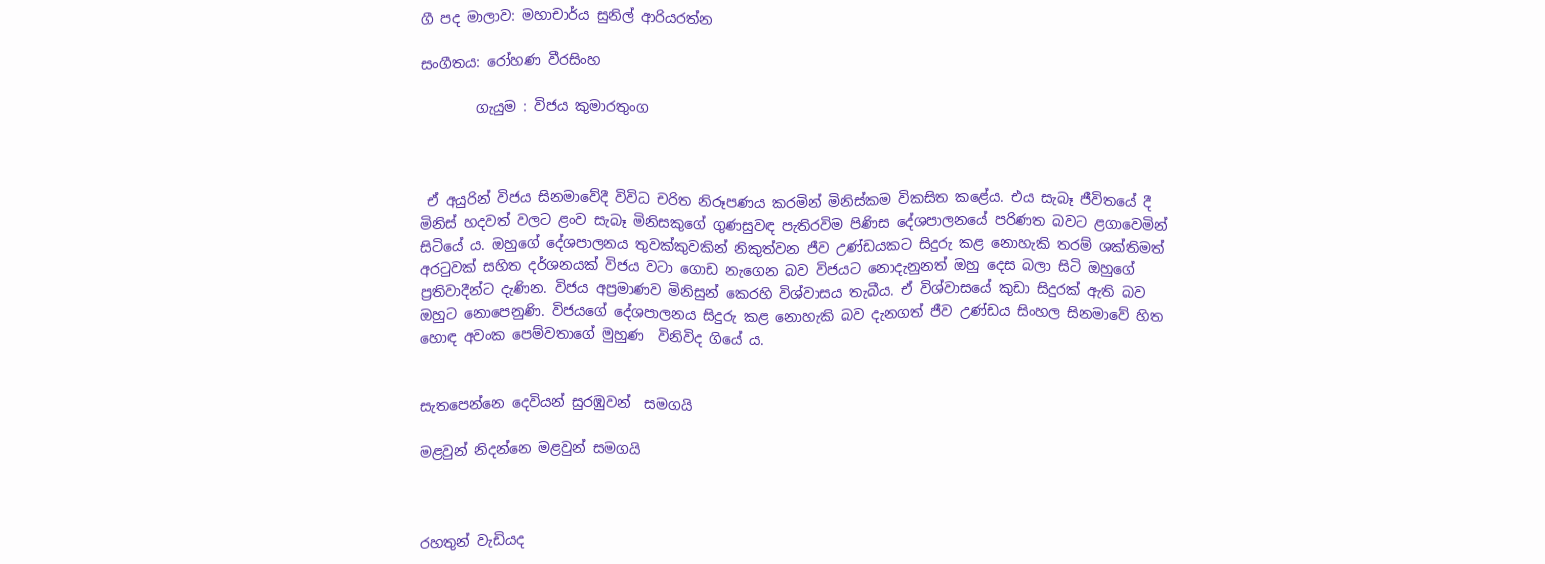ගී පද මාලාව: මහාචාර්ය සුනිල් ආරියරත්න

සංගීතය: රෝහණ වීරසිංහ

        ගැයුම : විජය කුමාරතුංග



 ඒ අයුරින් විජය සිනමාවේදී විවිධ චරිත නිරූපණය කරමින් මිනිස්කම විකසිත කළේය. එය සැබෑ ජීවිතයේ දී මිනිස් හදවත් වලට ළංව සැබෑ මිනිසකුගේ ගුණසුවඳ පැතිරවිම පිණිස දේශපාලනයේ පරිණත බවට ළගාවෙමින් සිටියේ ය. ඔහුගේ දේශපාලනය තුවක්කුවකින් නිකුත්වන ජීව උණ්ඩයකට සිදුරු කළ නොහැකි තරම් ශක්තිමත් අරටුවක් සහිත දර්ශනයක් විජය වටා ගොඩ නැගෙන බව විජයට නොදැනුනත් ඔහු දෙස බලා සිටි ඔහුගේ ප්‍රතිවාදීන්ට දැණින. විජය අප්‍රමාණව මිනිසුන් කෙරහි විශ්වාසය තැබීය. ඒ විශ්වාසයේ කුඩා සිදුරක් ඇති බව ඔහුට නොපෙනුණි. විජයගේ දේශපාලනය සිදුරු කළ නොහැකි බව දැනගත් ජීව උණ්ඩය සිංහල සිනමාවේ හිත හොඳ අවංක පෙම්වතාගේ මුහුණ  විනිවිද ගියේ ය.


සැතපෙන්නෙ දෙවියන් සුරඹුවන්  සමගයි

මළවුන් නිදන්නෙ මළවුන් සමගයි



රහතුන් වැඩියද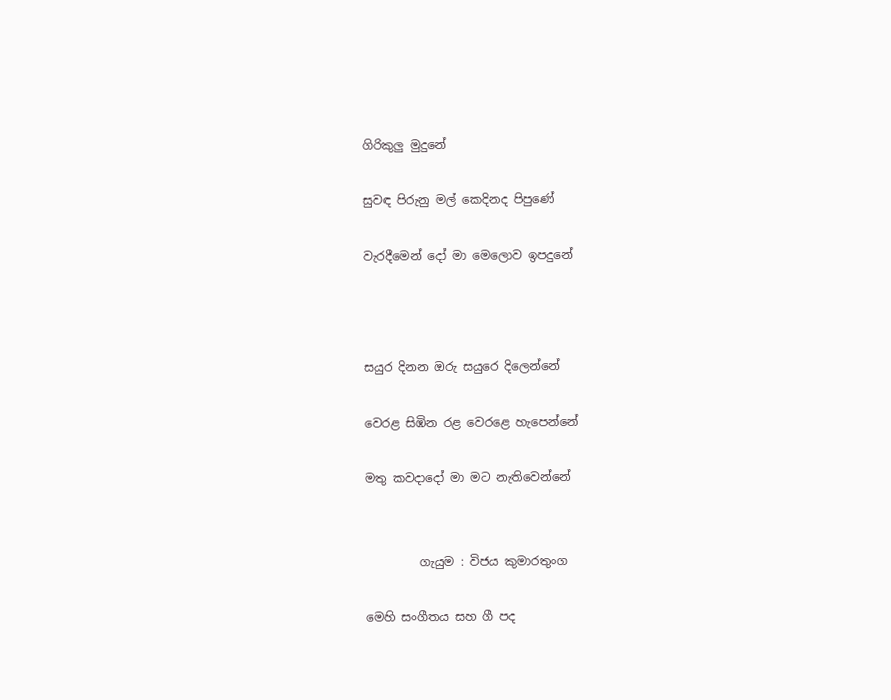ගිරිකුලු මුදුනේ

සුවඳ පිරුනු මල් කෙදිනද පිපුණේ‍

වැරදීමෙන් දෝ මා මෙලොව ඉපදුනේ



සයුර දිනන ඔරු සයුරෙ දිලෙන්නේ

වෙරළ සිඹින රළ වෙරළෙ හැපෙන්නේ

මතු කවදාදෝ මා මට නැතිවෙන්නේ


         ගැයුම : විජය කුමාරතුංග

මෙහි සංගීතය සහ ගී පද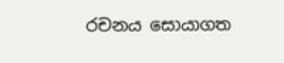රචනය සොයාගත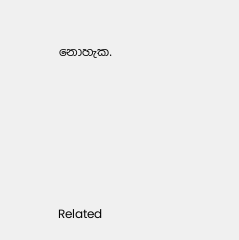නොහැක.








Related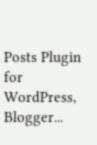Posts Plugin for WordPress, Blogger...